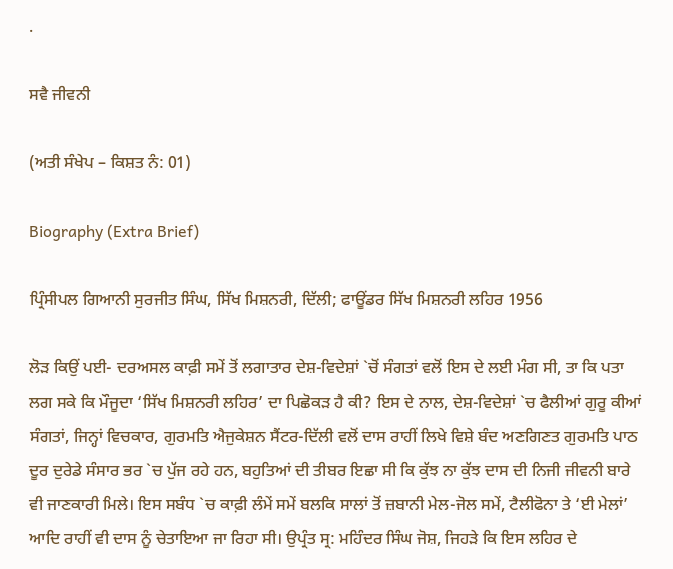.

ਸਵੈ ਜੀਵਨੀ

(ਅਤੀ ਸੰਖੇਪ – ਕਿਸ਼ਤ ਨੰ: 01)

Biography (Extra Brief)

ਪ੍ਰਿੰਸੀਪਲ ਗਿਆਨੀ ਸੁਰਜੀਤ ਸਿੰਘ, ਸਿੱਖ ਮਿਸ਼ਨਰੀ, ਦਿੱਲੀ; ਫਾਊਂਡਰ ਸਿੱਖ ਮਿਸ਼ਨਰੀ ਲਹਿਰ 1956

ਲੋੜ ਕਿਉਂ ਪਈ- ਦਰਅਸਲ ਕਾਫ਼ੀ ਸਮੇਂ ਤੋਂ ਲਗਾਤਾਰ ਦੇਸ਼-ਵਿਦੇਸ਼ਾਂ `ਚੋਂ ਸੰਗਤਾਂ ਵਲੋਂ ਇਸ ਦੇ ਲਈ ਮੰਗ ਸੀ, ਤਾ ਕਿ ਪਤਾ ਲਗ ਸਕੇ ਕਿ ਮੌਜੂਦਾ ‘ਸਿੱਖ ਮਿਸ਼ਨਰੀ ਲਹਿਰ’ ਦਾ ਪਿਛੋਕੜ ਹੈ ਕੀ? ਇਸ ਦੇ ਨਾਲ, ਦੇਸ਼-ਵਿਦੇਸ਼ਾਂ `ਚ ਫੈਲੀਆਂ ਗੁਰੂ ਕੀਆਂ ਸੰਗਤਾਂ, ਜਿਨ੍ਹਾਂ ਵਿਚਕਾਰ, ਗੁਰਮਤਿ ਐਜੁਕੇਸ਼ਨ ਸੈਂਟਰ-ਦਿੱਲੀ ਵਲੋਂ ਦਾਸ ਰਾਹੀਂ ਲਿਖੇ ਵਿਸ਼ੇ ਬੰਦ ਅਣਗਿਣਤ ਗੁਰਮਤਿ ਪਾਠ ਦੂਰ ਦੁਰੇਡੇ ਸੰਸਾਰ ਭਰ `ਚ ਪੁੱਜ ਰਹੇ ਹਨ, ਬਹੁਤਿਆਂ ਦੀ ਤੀਬਰ ਇਛਾ ਸੀ ਕਿ ਕੁੱਝ ਨਾ ਕੁੱਝ ਦਾਸ ਦੀ ਨਿਜੀ ਜੀਵਨੀ ਬਾਰੇ ਵੀ ਜਾਣਕਾਰੀ ਮਿਲੇ। ਇਸ ਸਬੰਧ `ਚ ਕਾਫ਼ੀ ਲੰਮੇਂ ਸਮੇਂ ਬਲਕਿ ਸਾਲਾਂ ਤੋਂ ਜ਼ਬਾਨੀ ਮੇਲ-ਜੋਲ ਸਮੇਂ, ਟੈਲੀਫੋਨਾ ਤੇ ‘ਈ ਮੇਲਾਂ’ ਆਦਿ ਰਾਹੀਂ ਵੀ ਦਾਸ ਨੂੰ ਚੇਤਾਇਆ ਜਾ ਰਿਹਾ ਸੀ। ਉਪ੍ਰੰਤ ਸ੍ਰ: ਮਹਿੰਦਰ ਸਿੰਘ ਜੋਸ਼, ਜਿਹੜੇ ਕਿ ਇਸ ਲਹਿਰ ਦੇ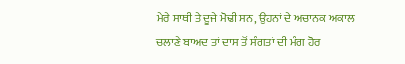ਮੇਰੇ ਸਾਥੀ ਤੇ ਦੂਜੇ ਮੋਢੀ ਸਨ, ਉਹਨਾਂ ਦੇ ਅਚਾਨਕ ਅਕਾਲ ਚਲਾਣੇ ਬਾਅਦ ਤਾਂ ਦਾਸ ਤੋਂ ਸੰਗਤਾਂ ਦੀ ਮੰਗ ਹੋਰ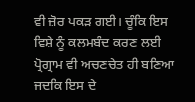ਵੀ ਜ਼ੋਰ ਪਕੜ ਗਈ। ਚੂੰਕਿ ਇਸ ਵਿਸ਼ੇ ਨੂੰ ਕਲਮਬੰਦ ਕਰਣ ਲਈ ਪ੍ਰੋਗ੍ਰਾਮ ਵੀ ਅਚਣਚੇਤ ਹੀ ਬਣਿਆ ਜਦਕਿ ਇਸ ਦੇ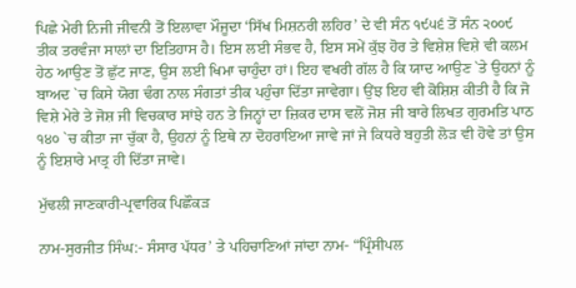ਪਿਛੇ ਮੇਰੀ ਨਿਜੀ ਜੀਵਨੀ ਤੋਂ ਇਲਾਵਾ ਮੌਜੂਦਾ ‘ਸਿੱਖ ਮਿਸ਼ਨਰੀ ਲਹਿਰ’ ਦੇ ਵੀ ਸੰਨ ੧੯੫੬ ਤੋਂ ਸੰਨ ੨੦੦੯ ਤੀਕ ਤਰਵੰਜਾ ਸਾਲਾਂ ਦਾ ਇਤਿਹਾਸ ਹੈ। ਇਸ ਲਈ ਸੰਭਵ ਹੈ, ਇਸ ਸਮੇਂ ਕੁੱਝ ਹੋਰ ਤੇ ਵਿਸ਼ੇਸ਼ ਵਿਸ਼ੇ ਵੀ ਕਲਮ ਹੇਠ ਆਉਣ ਤੋਂ ਛੁੱਟ ਜਾਣ, ਉਸ ਲਈ ਖਿਮਾ ਚਾਹੁੰਦਾ ਹਾਂ। ਇਹ ਵਖਰੀ ਗੱਲ ਹੈ ਕਿ ਯਾਦ ਆਉਣ `ਤੇ ਉਹਨਾਂ ਨੂੰ ਬਾਅਦ `ਚ ਕਿਸੇ ਯੋਗ ਢੰਗ ਨਾਲ ਸੰਗਤਾਂ ਤੀਕ ਪਹੁੰਚਾ ਦਿੱਤਾ ਜਾਵੇਗਾ। ਉਂਝ ਇਹ ਵੀ ਕੋਸ਼ਿਸ਼ ਕੀਤੀ ਹੈ ਕਿ ਜੋ ਵਿਸ਼ੇ ਮੇਰੇ ਤੇ ਜੋਸ਼ ਜੀ ਵਿਚਕਾਰ ਸਾਂਝੇ ਹਨ ਤੇ ਜਿਨ੍ਹਾਂ ਦਾ ਜ਼ਿਕਰ ਦਾਸ ਵਲੋਂ ਜੋਸ਼ ਜੀ ਬਾਰੇ ਲਿਖਤ ਗੁਰਮਤਿ ਪਾਠ ੧੪੦ `ਚ ਕੀਤਾ ਜਾ ਚੁੱਕਾ ਹੈ, ਉਹਨਾਂ ਨੂੰ ਇਥੇ ਨਾ ਦੋਹਰਾਇਆ ਜਾਵੇ ਜਾਂ ਜੇ ਕਿਧਰੇ ਬਹੁਤੀ ਲੋੜ ਵੀ ਹੋਵੇ ਤਾਂ ਉਸ ਨੂੰ ਇਸ਼ਾਰੇ ਮਾਤ੍ਰ ਹੀ ਦਿੱਤਾ ਜਾਵੇ।

ਮੁੱਢਲੀ ਜਾਣਕਾਰੀ-ਪ੍ਰਵਾਰਿਕ ਪਿਛੌਕੜ

ਨਾਮ-ਸੁਰਜੀਤ ਸਿੰਘ:- ਸੰਸਾਰ ਪੱਧਰ’ ਤੇ ਪਹਿਚਾਣਿਆਂ ਜਾਂਦਾ ਨਾਮ- “ਪ੍ਰਿੰਸੀਪਲ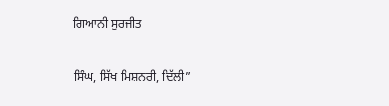ਗਿਆਨੀ ਸੁਰਜੀਤ

ਸਿੰਘ, ਸਿੱਖ ਮਿਸ਼ਨਰੀ, ਦਿੱਲੀ”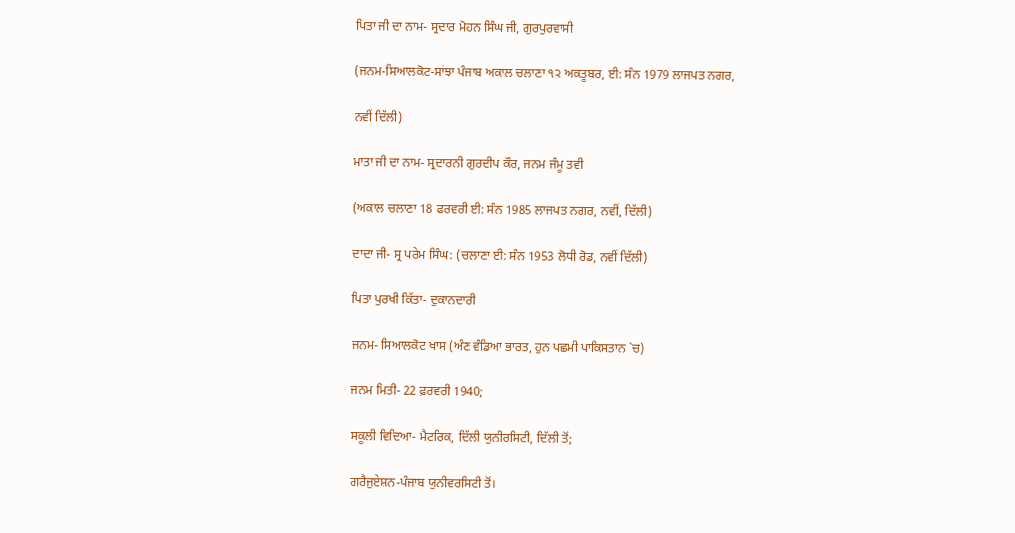ਪਿਤਾ ਜੀ ਦਾ ਨਾਮ- ਸ੍ਰਦਾਰ ਮੋਹਨ ਸਿੰਘ ਜੀ, ਗੁਰਪੁਰਵਾਸੀ

(ਜਨਮ-ਸਿਆਲਕੋਟ-ਸਾਂਝਾ ਪੰਜਾਬ ਅਕਾਲ ਚਲਾਣਾ ੧੨ ਅਕਤੂਬਰ, ਈ: ਸੰਨ 1979 ਲਾਜਪਤ ਨਗਰ,

ਨਵੀਂ ਦਿੱਲੀ)

ਮਾਤਾ ਜੀ ਦਾ ਨਾਮ- ਸ੍ਰਦਾਰਨੀ ਗੁਰਦੀਪ ਕੌਰ, ਜਨਮ ਜੰਮੂ ਤਵੀ

(ਅਕਾਲ ਚਲਾਣਾ 18 ਫਰਵਰੀ ਈ: ਸੰਨ 1985 ਲਾਜਪਤ ਨਗਰ, ਨਵੀਂ, ਦਿੱਲੀ)

ਦਾਦਾ ਜੀ- ਸ੍ਰ ਪਰੇਮ ਸਿੰਘ: (ਚਲਾਣਾ ਈ: ਸੰਨ 1953 ਲੋਧੀ ਰੋਡ, ਨਵੀਂ ਦਿੱਲੀ)

ਪਿਤਾ ਪੁਰਖੀ ਕਿੱਤਾ- ਦੁਕਾਨਦਾਰੀ

ਜਨਮ- ਸਿਆਲਕੋਟ ਖਾਸ (ਅੰਣ ਵੰਡਿਆ ਭਾਰਤ, ਹੁਨ ਪਛਮੀ ਪਾਕਿਸਤਾਨ `ਚ)

ਜਨਮ ਮਿਤੀ- 22 ਫ਼ਰਵਰੀ 1940;

ਸਕੂਲੀ ਵਿਦਿਆ- ਮੈਟਰਿਕ, ਦਿੱਲੀ ਯੁਨੀਰਸਿਟੀ, ਦਿੱਲੀ ਤੋਂ;

ਗਰੈਜੁਏਸ਼ਨ-ਪੰਜਾਬ ਯੁਨੀਵਰਸਿਟੀ ਤੋਂ।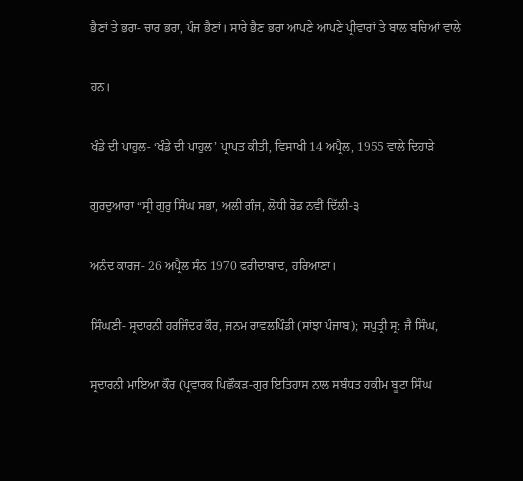ਭੈਣਾਂ ਤੇ ਭਰਾ- ਚਾਰ ਭਰਾ, ਪੰਜ ਭੈਣਾਂ। ਸਾਰੇ ਭੈਣ ਭਰਾ ਆਪਣੇ ਆਪਣੇ ਪ੍ਰੀਵਾਰਾਂ ਤੇ ਬਾਲ ਬਚਿਆਂ ਵਾਲੇ

ਹਨ।

ਖੰਡੇ ਦੀ ਪਾਹੁਲ- ‘ਖੰਡੇ ਦੀ ਪਾਹੁਲ’ ਪ੍ਰਾਪਤ ਕੀਤੀ, ਵਿਸਾਖੀ 14 ਅਪ੍ਰੈਲ, 1955 ਵਾਲੇ ਦਿਹਾੜੇ

ਗੁਰਦੁਆਰਾ “ਸ੍ਰੀ ਗੁਰੁ ਸਿੰਘ ਸਭਾ, ਅਲੀ ਗੰਜ, ਲੋਧੀ ਰੋਡ ਨਵੀਂ ਦਿੱਲੀ-੩

ਅਨੰਦ ਕਾਰਜ- 26 ਅਪ੍ਰੈਲ ਸੰਨ 1970 ਫਰੀਦਾਬਾਦ, ਹਰਿਆਣਾ।

ਸਿੰਘਣੀ- ਸ੍ਰਦਾਰਨੀ ਹਰਜਿੰਦਰ ਕੌਰ, ਜਨਮ ਰਾਵਲਪਿੰਡੀ (ਸਾਂਝਾ ਪੰਜਾਬ); ਸਪੁਤ੍ਰੀ ਸ੍ਰ: ਜੈ ਸਿੰਘ,

ਸ੍ਰਦਾਰਨੀ ਮਾਇਆ ਕੌਰ (ਪ੍ਰਵਾਰਕ ਪਿਛੌਕੜ-ਗੁਰ ਇਤਿਹਾਸ ਨਾਲ ਸਬੰਧਤ ਹਕੀਮ ਬੂਟਾ ਸਿੰਘ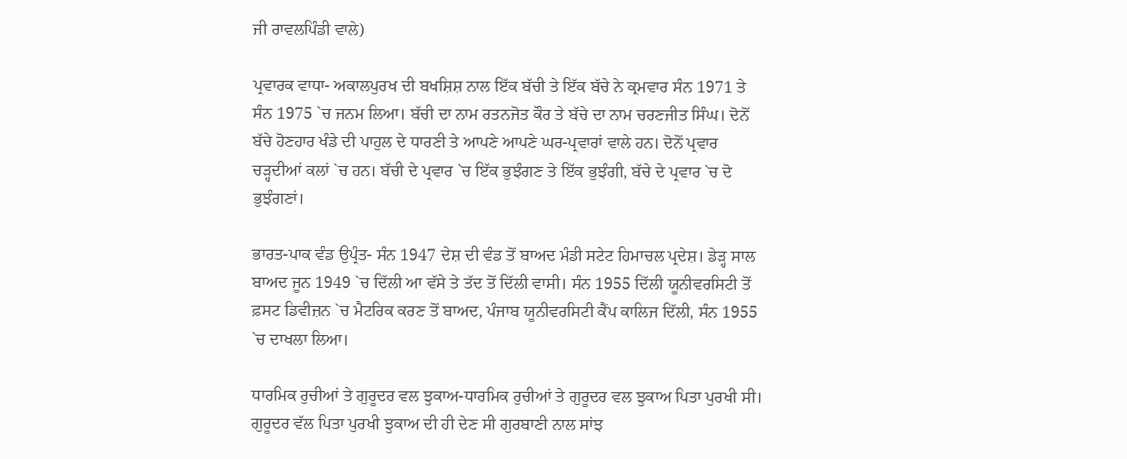ਜੀ ਰਾਵਲਪਿੰਡੀ ਵਾਲੇ)

ਪ੍ਰਵਾਰਕ ਵਾਧਾ- ਅਕਾਲਪੁਰਖ ਦੀ ਬਖਸ਼ਿਸ਼ ਨਾਲ ਇੱਕ ਬੱਚੀ ਤੇ ਇੱਕ ਬੱਚੇ ਨੇ ਕ੍ਰਮਵਾਰ ਸੰਨ 1971 ਤੇ ਸੰਨ 1975 `ਚ ਜਨਮ ਲਿਆ। ਬੱਚੀ ਦਾ ਨਾਮ ਰਤਨਜੋਤ ਕੌਰ ਤੇ ਬੱਚੇ ਦਾ ਨਾਮ ਚਰਣਜੀਤ ਸਿੰਘ। ਦੋਨੋਂ ਬੱਚੇ ਹੋਣਹਾਰ ਖੰਡੇ ਦੀ ਪਾਹੁਲ ਦੇ ਧਾਰਣੀ ਤੇ ਆਪਣੇ ਆਪਣੇ ਘਰ-ਪ੍ਰਵਾਰਾਂ ਵਾਲੇ ਹਨ। ਦੋਨੋਂ ਪ੍ਰਵਾਰ ਚੜ੍ਹਦੀਆਂ ਕਲਾਂ `ਚ ਹਨ। ਬੱਚੀ ਦੇ ਪ੍ਰਵਾਰ `ਚ ਇੱਕ ਭੁਝੰਗਣ ਤੇ ਇੱਕ ਭੁਝੰਗੀ, ਬੱਚੇ ਦੇ ਪ੍ਰਵਾਰ `ਚ ਦੋ ਭੁਝੰਗਣਾਂ।

ਭਾਰਤ-ਪਾਕ ਵੰਡ ਉਪ੍ਰੰਤ- ਸੰਨ 1947 ਦੇਸ਼ ਦੀ ਵੰਡ ਤੋਂ ਬਾਅਦ ਮੰਡੀ ਸਟੇਟ ਹਿਮਾਚਲ ਪ੍ਰਦੇਸ਼। ਡੇੜ੍ਹ ਸਾਲ ਬਾਅਦ ਜੂਨ 1949 `ਚ ਦਿੱਲੀ ਆ ਵੱਸੇ ਤੇ ਤੱਦ ਤੋਂ ਦਿੱਲੀ ਵਾਸੀ। ਸੰਨ 1955 ਦਿੱਲੀ ਯੂਨੀਵਰਸਿਟੀ ਤੋਂ ਫ਼ਸਟ ਡਿਵੀਜ਼ਨ `ਚ ਮੈਟਰਿਕ ਕਰਣ ਤੋਂ ਬਾਅਦ, ਪੰਜਾਬ ਯੂਨੀਵਰਸਿਟੀ ਕੈਂਪ ਕਾਲਿਜ ਦਿੱਲੀ, ਸੰਨ 1955 `ਚ ਦਾਖਲਾ ਲਿਆ।

ਧਾਰਮਿਕ ਰੁਚੀਆਂ ਤੇ ਗੁਰੂਦਰ ਵਲ ਝੁਕਾਅ-ਧਾਰਮਿਕ ਰੁਚੀਆਂ ਤੇ ਗੁਰੂਦਰ ਵਲ ਝੁਕਾਅ ਪਿਤਾ ਪੁਰਖੀ ਸੀ। ਗੁਰੂਦਰ ਵੱਲ ਪਿਤਾ ਪੁਰਖੀ ਝੁਕਾਅ ਦੀ ਹੀ ਦੇਣ ਸੀ ਗੁਰਬਾਣੀ ਨਾਲ ਸਾਂਝ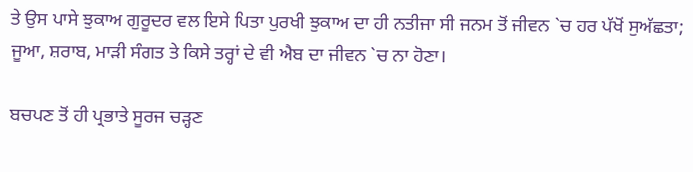ਤੇ ਉਸ ਪਾਸੇ ਝੁਕਾਅ ਗੁਰੂਦਰ ਵਲ ਇਸੇ ਪਿਤਾ ਪੁਰਖੀ ਝੁਕਾਅ ਦਾ ਹੀ ਨਤੀਜਾ ਸੀ ਜਨਮ ਤੋਂ ਜੀਵਨ `ਚ ਹਰ ਪੱਖੋਂ ਸੁਅੱਛਤਾ; ਜੂਆ, ਸ਼ਰਾਬ, ਮਾੜੀ ਸੰਗਤ ਤੇ ਕਿਸੇ ਤਰ੍ਹਾਂ ਦੇ ਵੀ ਐਬ ਦਾ ਜੀਵਨ `ਚ ਨਾ ਹੋਣਾ।

ਬਚਪਣ ਤੋਂ ਹੀ ਪ੍ਰਭਾਤੇ ਸੂਰਜ ਚੜ੍ਹਣ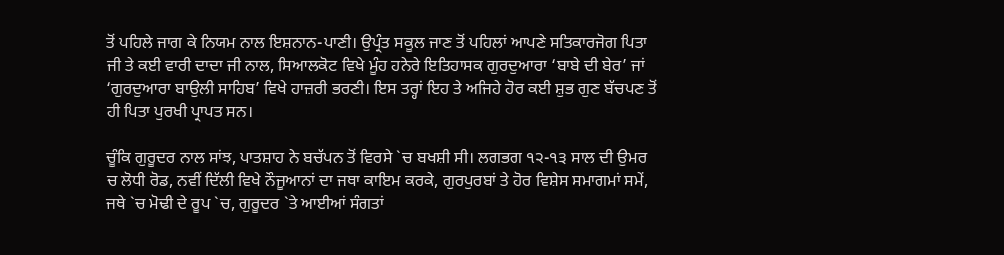ਤੋਂ ਪਹਿਲੇ ਜਾਗ ਕੇ ਨਿਯਮ ਨਾਲ ਇਸ਼ਨਾਨ-ਪਾਣੀ। ਉਪ੍ਰੰਤ ਸਕੂਲ ਜਾਣ ਤੋਂ ਪਹਿਲਾਂ ਆਪਣੇ ਸਤਿਕਾਰਜੋਗ ਪਿਤਾ ਜੀ ਤੇ ਕਈ ਵਾਰੀ ਦਾਦਾ ਜੀ ਨਾਲ, ਸਿਆਲਕੋਟ ਵਿਖੇ ਮੂੰਹ ਹਨੇਰੇ ਇਤਿਹਾਸਕ ਗੁਰਦੁਆਰਾ ‘ਬਾਬੇ ਦੀ ਬੇਰ’ ਜਾਂ ‘ਗੁਰਦੁਆਰਾ ਬਾਉਲੀ ਸਾਹਿਬ’ ਵਿਖੇ ਹਾਜ਼ਰੀ ਭਰਣੀ। ਇਸ ਤਰ੍ਹਾਂ ਇਹ ਤੇ ਅਜਿਹੇ ਹੋਰ ਕਈ ਸ਼ੁਭ ਗੁਣ ਬੱਚਪਣ ਤੋਂ ਹੀ ਪਿਤਾ ਪੁਰਖੀ ਪ੍ਰਾਪਤ ਸਨ।

ਚੂੰਕਿ ਗੁਰੂਦਰ ਨਾਲ ਸਾਂਝ, ਪਾਤਸ਼ਾਹ ਨੇ ਬਚੱਪਨ ਤੋਂ ਵਿਰਸੇ `ਚ ਬਖਸ਼ੀ ਸੀ। ਲਗਭਗ ੧੨-੧੩ ਸਾਲ ਦੀ ਉਮਰ ਚ ਲੋਧੀ ਰੋਡ, ਨਵੀਂ ਦਿੱਲੀ ਵਿਖੇ ਨੌਜੂਆਨਾਂ ਦਾ ਜਥਾ ਕਾਇਮ ਕਰਕੇ, ਗੁਰਪੁਰਬਾਂ ਤੇ ਹੋਰ ਵਿਸ਼ੇਸ ਸਮਾਗਮਾਂ ਸਮੇਂ, ਜਥੇ `ਚ ਮੋਢੀ ਦੇ ਰੂਪ `ਚ, ਗੁਰੂਦਰ `ਤੇ ਆਈਆਂ ਸੰਗਤਾਂ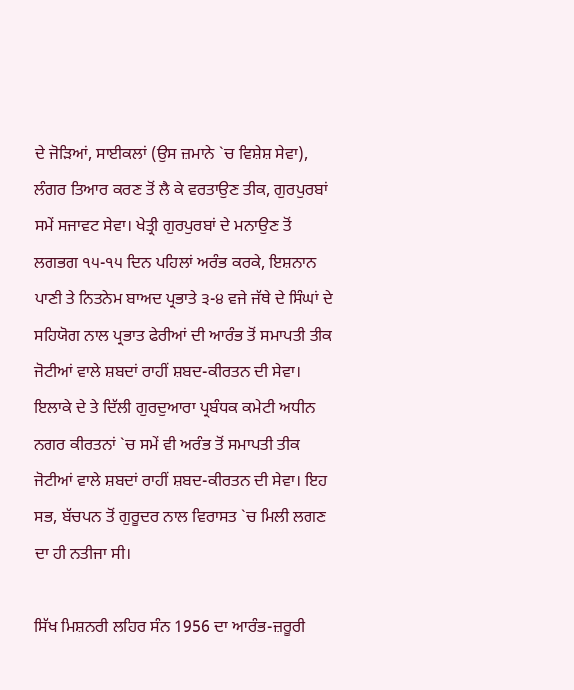ਦੇ ਜੋੜਿਆਂ, ਸਾਈਕਲਾਂ (ਉਸ ਜ਼ਮਾਨੇ `ਚ ਵਿਸ਼ੇਸ਼ ਸੇਵਾ), ਲੰਗਰ ਤਿਆਰ ਕਰਣ ਤੋਂ ਲੈ ਕੇ ਵਰਤਾਉਣ ਤੀਕ, ਗੁਰਪੁਰਬਾਂ ਸਮੇਂ ਸਜਾਵਟ ਸੇਵਾ। ਖੇਤ੍ਰੀ ਗੁਰਪੁਰਬਾਂ ਦੇ ਮਨਾਉਣ ਤੋਂ ਲਗਭਗ ੧੫-੧੫ ਦਿਨ ਪਹਿਲਾਂ ਅਰੰਭ ਕਰਕੇ, ਇਸ਼ਨਾਨ ਪਾਣੀ ਤੇ ਨਿਤਨੇਮ ਬਾਅਦ ਪ੍ਰਭਾਤੇ ੩-੪ ਵਜੇ ਜੱਥੇ ਦੇ ਸਿੰਘਾਂ ਦੇ ਸਹਿਯੋਗ ਨਾਲ ਪ੍ਰਭਾਤ ਫੇਰੀਆਂ ਦੀ ਆਰੰਭ ਤੋਂ ਸਮਾਪਤੀ ਤੀਕ ਜੋਟੀਆਂ ਵਾਲੇ ਸ਼ਬਦਾਂ ਰਾਹੀਂ ਸ਼ਬਦ-ਕੀਰਤਨ ਦੀ ਸੇਵਾ। ਇਲਾਕੇ ਦੇ ਤੇ ਦਿੱਲੀ ਗੁਰਦੁਆਰਾ ਪ੍ਰਬੰਧਕ ਕਮੇਟੀ ਅਧੀਨ ਨਗਰ ਕੀਰਤਨਾਂ `ਚ ਸਮੇਂ ਵੀ ਅਰੰਭ ਤੋਂ ਸਮਾਪਤੀ ਤੀਕ ਜੋਟੀਆਂ ਵਾਲੇ ਸ਼ਬਦਾਂ ਰਾਹੀਂ ਸ਼ਬਦ-ਕੀਰਤਨ ਦੀ ਸੇਵਾ। ਇਹ ਸਭ, ਬੱਚਪਨ ਤੋਂ ਗੁਰੂਦਰ ਨਾਲ ਵਿਰਾਸਤ `ਚ ਮਿਲੀ ਲਗਣ ਦਾ ਹੀ ਨਤੀਜਾ ਸੀ।

ਸਿੱਖ ਮਿਸ਼ਨਰੀ ਲਹਿਰ ਸੰਨ 1956 ਦਾ ਆਰੰਭ-ਜ਼ਰੂਰੀ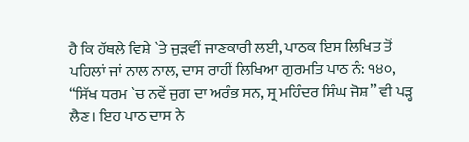ਹੈ ਕਿ ਹੱਥਲੇ ਵਿਸ਼ੇ `ਤੇ ਜੁੜਵੀਂ ਜਾਣਕਾਰੀ ਲਈ, ਪਾਠਕ ਇਸ ਲਿਖਿਤ ਤੋਂ ਪਹਿਲਾਂ ਜਾਂ ਨਾਲ ਨਾਲ, ਦਾਸ ਰਾਹੀਂ ਲਿਖਿਆ ਗੁਰਮਤਿ ਪਾਠ ਨੰ: ੧੪੦, “ਸਿੱਖ ਧਰਮ `ਚ ਨਵੇਂ ਜੁਗ ਦਾ ਅਰੰਭ ਸਨ, ਸ੍ਰ ਮਹਿੰਦਰ ਸਿੰਘ ਜੋਸ਼” ਵੀ ਪੜ੍ਹ ਲੈਣ। ਇਹ ਪਾਠ ਦਾਸ ਨੇ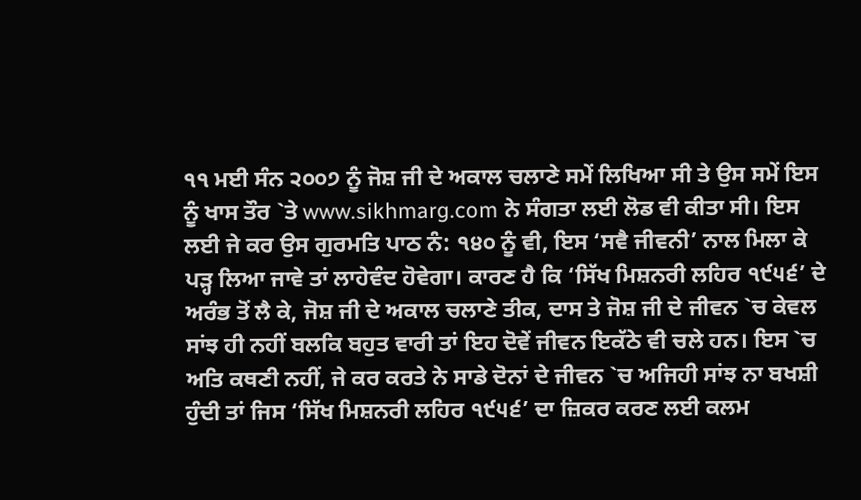੧੧ ਮਈ ਸੰਨ ੨੦੦੭ ਨੂੰ ਜੋਸ਼ ਜੀ ਦੇ ਅਕਾਲ ਚਲਾਣੇ ਸਮੇਂ ਲਿਖਿਆ ਸੀ ਤੇ ਉਸ ਸਮੇਂ ਇਸ ਨੂੰ ਖਾਸ ਤੌਰ `ਤੇ www.sikhmarg.com ਨੇ ਸੰਗਤਾ ਲਈ ਲੋਡ ਵੀ ਕੀਤਾ ਸੀ। ਇਸ ਲਈ ਜੇ ਕਰ ਉਸ ਗੁਰਮਤਿ ਪਾਠ ਨੰ: ੧੪੦ ਨੂੰ ਵੀ, ਇਸ ‘ਸਵੈ ਜੀਵਨੀ’ ਨਾਲ ਮਿਲਾ ਕੇ ਪੜ੍ਹ ਲਿਆ ਜਾਵੇ ਤਾਂ ਲਾਹੇਵੰਦ ਹੋਵੇਗਾ। ਕਾਰਣ ਹੈ ਕਿ ‘ਸਿੱਖ ਮਿਸ਼ਨਰੀ ਲਹਿਰ ੧੯੫੬’ ਦੇ ਅਰੰਭ ਤੋਂ ਲੈ ਕੇ, ਜੋਸ਼ ਜੀ ਦੇ ਅਕਾਲ ਚਲਾਣੇ ਤੀਕ, ਦਾਸ ਤੇ ਜੋਸ਼ ਜੀ ਦੇ ਜੀਵਨ `ਚ ਕੇਵਲ ਸਾਂਝ ਹੀ ਨਹੀਂ ਬਲਕਿ ਬਹੁਤ ਵਾਰੀ ਤਾਂ ਇਹ ਦੋਵੇਂ ਜੀਵਨ ਇਕੱਠੇ ਵੀ ਚਲੇ ਹਨ। ਇਸ `ਚ ਅਤਿ ਕਥਣੀ ਨਹੀਂ, ਜੇ ਕਰ ਕਰਤੇ ਨੇ ਸਾਡੇ ਦੋਨਾਂ ਦੇ ਜੀਵਨ `ਚ ਅਜਿਹੀ ਸਾਂਝ ਨਾ ਬਖਸ਼ੀ ਹੁੰਦੀ ਤਾਂ ਜਿਸ ‘ਸਿੱਖ ਮਿਸ਼ਨਰੀ ਲਹਿਰ ੧੯੫੬’ ਦਾ ਜ਼ਿਕਰ ਕਰਣ ਲਈ ਕਲਮ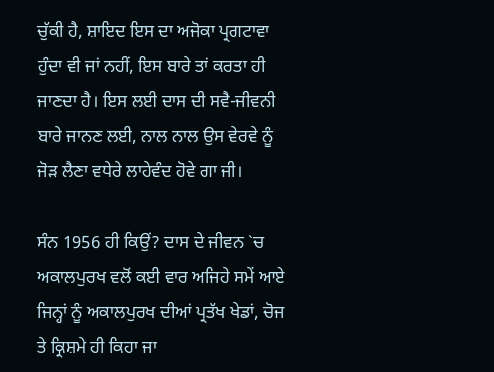ਚੁੱਕੀ ਹੈ, ਸ਼ਾਇਦ ਇਸ ਦਾ ਅਜੋਕਾ ਪ੍ਰਗਟਾਵਾ ਹੁੰਦਾ ਵੀ ਜਾਂ ਨਹੀਂ, ਇਸ ਬਾਰੇ ਤਾਂ ਕਰਤਾ ਹੀ ਜਾਣਦਾ ਹੈ। ਇਸ ਲਈ ਦਾਸ ਦੀ ਸਵੈ-ਜੀਵਨੀ ਬਾਰੇ ਜਾਨਣ ਲਈ, ਨਾਲ ਨਾਲ ਉਸ ਵੇਰਵੇ ਨੂੰ ਜੋੜ ਲੈਣਾ ਵਧੇਰੇ ਲਾਹੇਵੰਦ ਹੋਵੇ ਗਾ ਜੀ।

ਸੰਨ 1956 ਹੀ ਕਿਉਂ? ਦਾਸ ਦੇ ਜੀਵਨ `ਚ ਅਕਾਲਪੁਰਖ ਵਲੋਂ ਕਈ ਵਾਰ ਅਜਿਹੇ ਸਮੇਂ ਆਏ ਜਿਨ੍ਹਾਂ ਨੂੰ ਅਕਾਲਪੁਰਖ ਦੀਆਂ ਪ੍ਰਤੱਖ ਖੇਡਾਂ, ਚੋਜ ਤੇ ਕ੍ਰਿਸ਼ਮੇ ਹੀ ਕਿਹਾ ਜਾ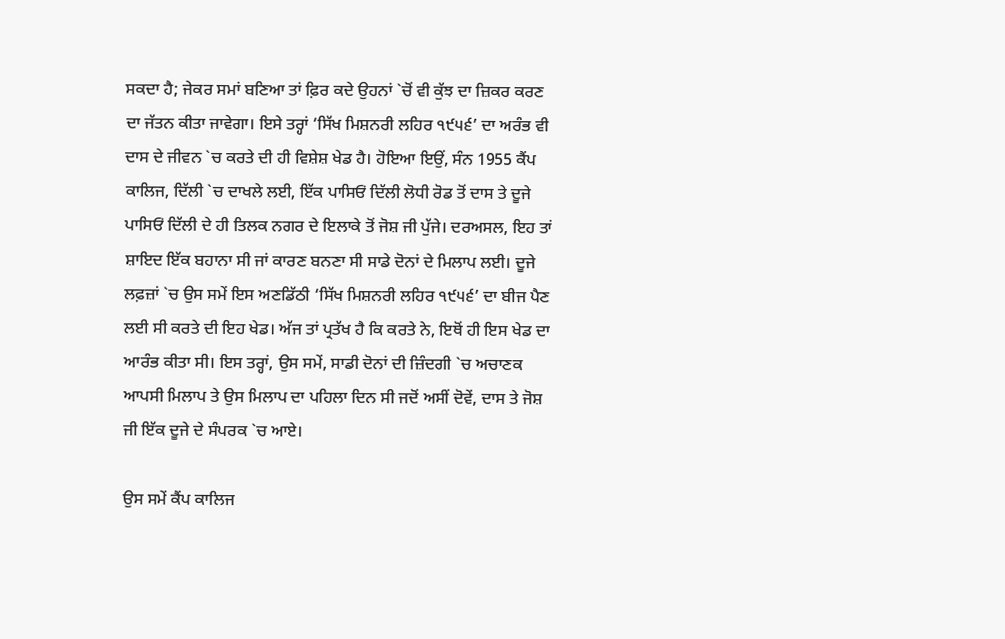ਸਕਦਾ ਹੈ; ਜੇਕਰ ਸਮਾਂ ਬਣਿਆ ਤਾਂ ਫ਼ਿਰ ਕਦੇ ਉਹਨਾਂ `ਚੋਂ ਵੀ ਕੁੱਝ ਦਾ ਜ਼ਿਕਰ ਕਰਣ ਦਾ ਜੱਤਨ ਕੀਤਾ ਜਾਵੇਗਾ। ਇਸੇ ਤਰ੍ਹਾਂ ‘ਸਿੱਖ ਮਿਸ਼ਨਰੀ ਲਹਿਰ ੧੯੫੬’ ਦਾ ਅਰੰਭ ਵੀ ਦਾਸ ਦੇ ਜੀਵਨ `ਚ ਕਰਤੇ ਦੀ ਹੀ ਵਿਸ਼ੇਸ਼ ਖੇਡ ਹੈ। ਹੋਇਆ ਇਉਂ, ਸੰਨ 1955 ਕੈਂਪ ਕਾਲਿਜ, ਦਿੱਲੀ `ਚ ਦਾਖਲੇ ਲਈ, ਇੱਕ ਪਾਸਿਓਂ ਦਿੱਲੀ ਲੋਧੀ ਰੋਡ ਤੋਂ ਦਾਸ ਤੇ ਦੂਜੇ ਪਾਸਿਓਂ ਦਿੱਲੀ ਦੇ ਹੀ ਤਿਲਕ ਨਗਰ ਦੇ ਇਲਾਕੇ ਤੋਂ ਜੋਸ਼ ਜੀ ਪੁੱਜੇ। ਦਰਅਸਲ, ਇਹ ਤਾਂ ਸ਼ਾਇਦ ਇੱਕ ਬਹਾਨਾ ਸੀ ਜਾਂ ਕਾਰਣ ਬਨਣਾ ਸੀ ਸਾਡੇ ਦੋਨਾਂ ਦੇ ਮਿਲਾਪ ਲਈ। ਦੂਜੇ ਲਫ਼ਜ਼ਾਂ `ਚ ਉਸ ਸਮੇਂ ਇਸ ਅਣਡਿੱਠੀ ‘ਸਿੱਖ ਮਿਸ਼ਨਰੀ ਲਹਿਰ ੧੯੫੬’ ਦਾ ਬੀਜ ਪੈਣ ਲਈ ਸੀ ਕਰਤੇ ਦੀ ਇਹ ਖੇਡ। ਅੱਜ ਤਾਂ ਪ੍ਰਤੱਖ ਹੈ ਕਿ ਕਰਤੇ ਨੇ, ਇਥੋਂ ਹੀ ਇਸ ਖੇਡ ਦਾ ਆਰੰਭ ਕੀਤਾ ਸੀ। ਇਸ ਤਰ੍ਹਾਂ, ਉਸ ਸਮੇਂ, ਸਾਡੀ ਦੋਨਾਂ ਦੀ ਜ਼ਿੰਦਗੀ `ਚ ਅਚਾਣਕ ਆਪਸੀ ਮਿਲਾਪ ਤੇ ਉਸ ਮਿਲਾਪ ਦਾ ਪਹਿਲਾ ਦਿਨ ਸੀ ਜਦੋਂ ਅਸੀਂ ਦੋਵੇਂ, ਦਾਸ ਤੇ ਜੋਸ਼ ਜੀ ਇੱਕ ਦੂਜੇ ਦੇ ਸੰਪਰਕ `ਚ ਆਏ।

ਉਸ ਸਮੇਂ ਕੈਂਪ ਕਾਲਿਜ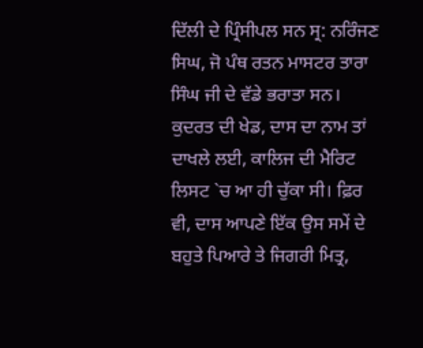ਦਿੱਲੀ ਦੇ ਪ੍ਰਿੰਸੀਪਲ ਸਨ ਸ੍ਰ: ਨਰਿੰਜਣ ਸਿਘ, ਜੋ ਪੰਥ ਰਤਨ ਮਾਸਟਰ ਤਾਰਾ ਸਿੰਘ ਜੀ ਦੇ ਵੱਡੇ ਭਰਾਤਾ ਸਨ। ਕੁਦਰਤ ਦੀ ਖੇਡ, ਦਾਸ ਦਾ ਨਾਮ ਤਾਂ ਦਾਖਲੇ ਲਈ, ਕਾਲਿਜ ਦੀ ਮੈਰਿਟ ਲਿਸਟ `ਚ ਆ ਹੀ ਚੁੱਕਾ ਸੀ। ਫ਼ਿਰ ਵੀ, ਦਾਸ ਆਪਣੇ ਇੱਕ ਉਸ ਸਮੇਂ ਦੇ ਬਹੁਤੇ ਪਿਆਰੇ ਤੇ ਜਿਗਰੀ ਮਿਤ੍ਰ,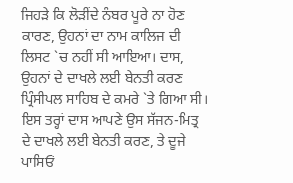ਜਿਹੜੇ ਕਿ ਲੋੜੀਂਦੇ ਨੰਬਰ ਪੂਰੇ ਨਾ ਹੋਣ ਕਾਰਣ, ਉਹਨਾਂ ਦਾ ਨਾਮ ਕਾਲਿਜ ਦੀ ਲਿਸਟ `ਚ ਨਹੀਂ ਸੀ ਆਇਆ। ਦਾਸ, ਉਹਨਾਂ ਦੇ ਦਾਖਲੇ ਲਈ ਬੇਨਤੀ ਕਰਣ ਪ੍ਰਿੰਸੀਪਲ ਸਾਹਿਬ ਦੇ ਕਮਰੇ `ਤੇ ਗਿਆ ਸੀ। ਇਸ ਤਰ੍ਹਾਂ ਦਾਸ ਆਪਣੇ ਉਸ ਸੱਜਨ-ਮਿਤ੍ਰ ਦੇ ਦਾਖਲੇ ਲਈ ਬੇਨਤੀ ਕਰਣ, ਤੇ ਦੂਜੇ ਪਾਸਿਓਂ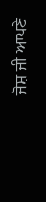ਜੋਸ਼ ਜੀ ਆਪਣੇ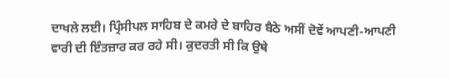ਦਾਖਲੇ ਲਈ। ਪ੍ਰਿੰਸੀਪਲ ਸਾਹਿਬ ਦੇ ਕਮਰੇ ਦੇ ਬਾਹਿਰ ਬੈਠੇ ਅਸੀਂ ਦੋਵੇਂ ਆਪਣੀ-ਆਪਣੀ ਵਾਰੀ ਦੀ ਇੰਤਜ਼ਾਰ ਕਰ ਰਹੇ ਸੀ। ਕੁਦਰਤੀ ਸੀ ਕਿ ਉਥੇ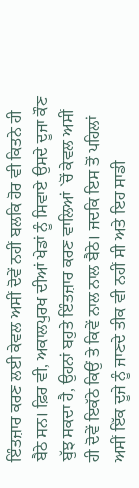ਇੰਤਜ਼ਾਰ ਕਰਣ ਲਈ ਕੇਵਲ ਅਸੀਂ ਦੋਵੇਂ ਨਹੀਂ ਬਲਕਿ ਹੋਰ ਵੀ ਕਿਤਨੇ ਹੀ ਬੈਠੇ ਸਨ। ਫ਼ਿਰ ਵੀ, ਅਕਾਲਪੁਰਖ ਦੀਆਂ ਖੇਡਾਂ ਨੂੰ ਸਿਵਾਏ ਉਸਦੇ ਦੂਜਾ ਕੌਣ ਬੁੱਝ ਸਕਦਾ ਹੈ, ਉਹਨਾਂ ਬਹੁਤੇ ਇੰਤਜ਼ਾਰ ਕਰਣ ਵਾਲਿਆਂ `ਚੋਂ ਕੇਵਲ ਅਸੀਂ ਹੀ ਦੋਵੇਂ ਇਕੱਠੇ ਕਿਉਂ ਤੇ ਕਿਵੇਂ ਨਾਲ ਨਾਲ ਬੈਠੇ। ਜਦਕਿ ਇਸ ਤੋਂ ਪਹਿਲਾਂ ਅਸੀਂ ਇੱਕ ਦੂਜੇ ਨੂੰ ਜਾਣਦੇ ਤੀਕ ਵੀ ਨਹੀਂ ਸੀ ਅਤੇ ਇਹ ਸਾਡੀ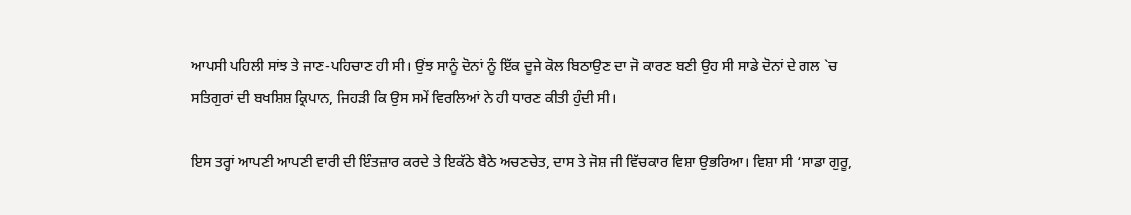ਆਪਸੀ ਪਹਿਲੀ ਸਾਂਝ ਤੇ ਜਾਣ-ਪਹਿਚਾਣ ਹੀ ਸੀ। ਉਂਝ ਸਾਨੂੰ ਦੋਨਾਂ ਨੂੰ ਇੱਕ ਦੂਜੇ ਕੋਲ ਬਿਠਾਉਣ ਦਾ ਜੋ ਕਾਰਣ ਬਣੀ ਉਹ ਸੀ ਸਾਡੇ ਦੋਨਾਂ ਦੇ ਗਲ `ਚ ਸਤਿਗੁਰਾਂ ਦੀ ਬਖਸ਼ਿਸ਼ ਕ੍ਰਿਪਾਨ, ਜਿਹੜੀ ਕਿ ਉਸ ਸਮੇਂ ਵਿਰਲਿਆਂ ਨੇ ਹੀ ਧਾਰਣ ਕੀਤੀ ਹੁੰਦੀ ਸੀ।

ਇਸ ਤਰ੍ਹਾਂ ਆਪਣੀ ਆਪਣੀ ਵਾਰੀ ਦੀ ਇੰਤਜ਼ਾਰ ਕਰਦੇ ਤੇ ਇਕੱਠੇ ਬੈਠੇ ਅਚਣਚੇਤ, ਦਾਸ ਤੇ ਜੋਸ਼ ਜੀ ਵਿੱਚਕਾਰ ਵਿਸ਼ਾ ਉਭਰਿਆ। ਵਿਸ਼ਾ ਸੀ ‘ਸਾਡਾ ਗੁਰੂ,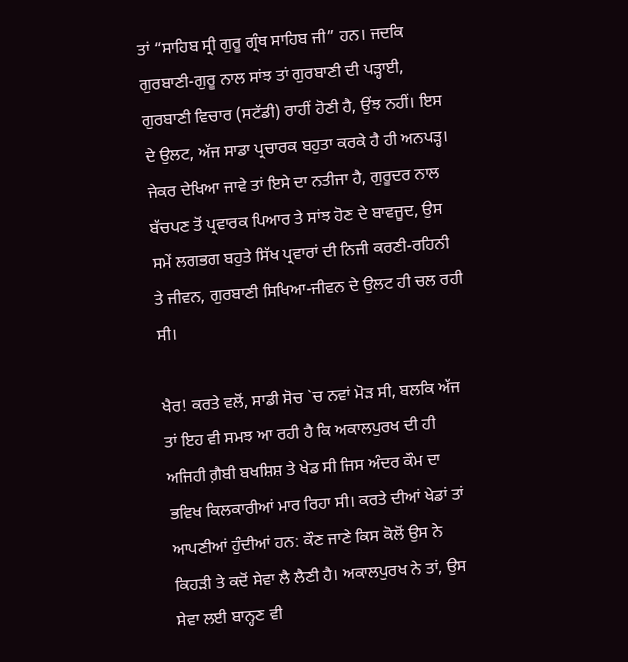ਤਾਂ “ਸਾਹਿਬ ਸ੍ਰੀ ਗੁਰੂ ਗ੍ਰੰਥ ਸਾਹਿਬ ਜੀ” ਹਨ। ਜਦਕਿ ਗੁਰਬਾਣੀ-ਗੁਰੂ ਨਾਲ ਸਾਂਝ ਤਾਂ ਗੁਰਬਾਣੀ ਦੀ ਪੜ੍ਹਾਈ, ਗੁਰਬਾਣੀ ਵਿਚਾਰ (ਸਟੱਡੀ) ਰਾਹੀਂ ਹੋਣੀ ਹੈ, ਉਂਝ ਨਹੀਂ। ਇਸ ਦੇ ਉਲਟ, ਅੱਜ ਸਾਡਾ ਪ੍ਰਚਾਰਕ ਬਹੁਤਾ ਕਰਕੇ ਹੈ ਹੀ ਅਨਪੜ੍ਹ। ਜੇਕਰ ਦੇਖਿਆ ਜਾਵੇ ਤਾਂ ਇਸੇ ਦਾ ਨਤੀਜਾ ਹੈ, ਗੁਰੂਦਰ ਨਾਲ ਬੱਚਪਣ ਤੋਂ ਪ੍ਰਵਾਰਕ ਪਿਆਰ ਤੇ ਸਾਂਝ ਹੋਣ ਦੇ ਬਾਵਜੂਦ, ਉਸ ਸਮੇਂ ਲਗਭਗ ਬਹੁਤੇ ਸਿੱਖ ਪ੍ਰਵਾਰਾਂ ਦੀ ਨਿਜੀ ਕਰਣੀ-ਰਹਿਨੀ ਤੇ ਜੀਵਨ, ਗੁਰਬਾਣੀ ਸਿਖਿਆ-ਜੀਵਨ ਦੇ ਉਲਟ ਹੀ ਚਲ ਰਹੀ ਸੀ।

ਖੈਰ! ਕਰਤੇ ਵਲੋਂ, ਸਾਡੀ ਸੋਚ `ਚ ਨਵਾਂ ਮੋੜ ਸੀ, ਬਲਕਿ ਅੱਜ ਤਾਂ ਇਹ ਵੀ ਸਮਝ ਆ ਰਹੀ ਹੈ ਕਿ ਅਕਾਲਪੁਰਖ ਦੀ ਹੀ ਅਜਿਹੀ ਗ਼ੈਬੀ ਬਖਸ਼ਿਸ਼ ਤੇ ਖੇਡ ਸੀ ਜਿਸ ਅੰਦਰ ਕੌਮ ਦਾ ਭਵਿਖ ਕਿਲਕਾਰੀਆਂ ਮਾਰ ਰਿਹਾ ਸੀ। ਕਰਤੇ ਦੀਆਂ ਖੇਡਾਂ ਤਾਂ ਆਪਣੀਆਂ ਹੁੰਦੀਆਂ ਹਨ: ਕੌਣ ਜਾਣੇ ਕਿਸ ਕੋਲੋਂ ਉਸ ਨੇ ਕਿਹੜੀ ਤੇ ਕਦੋਂ ਸੇਵਾ ਲੈ ਲੈਣੀ ਹੈ। ਅਕਾਲਪੁਰਖ ਨੇ ਤਾਂ, ਉਸ ਸੇਵਾ ਲਈ ਬਾਨ੍ਹਣ ਵੀ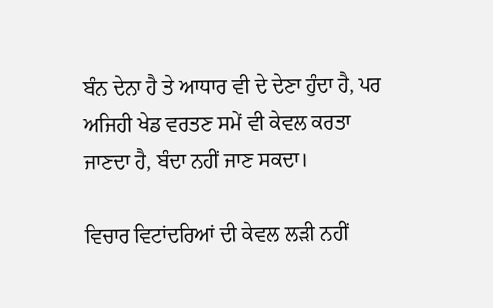ਬੰਨ ਦੇਨਾ ਹੈ ਤੇ ਆਧਾਰ ਵੀ ਦੇ ਦੇਣਾ ਹੁੰਦਾ ਹੈ, ਪਰ ਅਜਿਹੀ ਖੇਡ ਵਰਤਣ ਸਮੇਂ ਵੀ ਕੇਵਲ ਕਰਤਾ ਜਾਣਦਾ ਹੈ, ਬੰਦਾ ਨਹੀਂ ਜਾਣ ਸਕਦਾ।

ਵਿਚਾਰ ਵਿਟਾਂਦਰਿਆਂ ਦੀ ਕੇਵਲ ਲੜੀ ਨਹੀਂ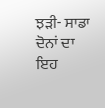ਝੜੀ- ਸਾਡਾ ਦੋਨਾਂ ਦਾ ਇਹ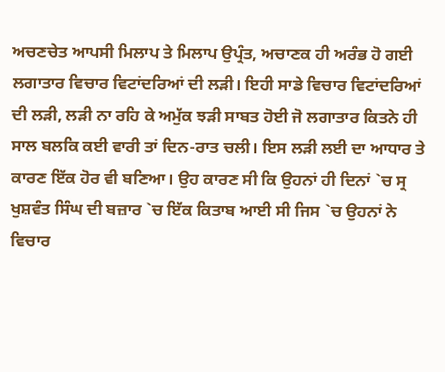ਅਚਣਚੇਤ ਆਪਸੀ ਮਿਲਾਪ ਤੇ ਮਿਲਾਪ ਉਪ੍ਰੰਤ, ਅਚਾਣਕ ਹੀ ਅਰੰਭ ਹੋ ਗਈ ਲਗਾਤਾਰ ਵਿਚਾਰ ਵਿਟਾਂਦਰਿਆਂ ਦੀ ਲੜੀ। ਇਹੀ ਸਾਡੇ ਵਿਚਾਰ ਵਿਟਾਂਦਰਿਆਂ ਦੀ ਲੜੀ, ਲੜੀ ਨਾ ਰਹਿ ਕੇ ਅਮੁੱਕ ਝੜੀ ਸਾਬਤ ਹੋਈ ਜੋ ਲਗਾਤਾਰ ਕਿਤਨੇ ਹੀ ਸਾਲ ਬਲਕਿ ਕਈ ਵਾਰੀ ਤਾਂ ਦਿਨ-ਰਾਤ ਚਲੀ। ਇਸ ਲੜੀ ਲਈ ਦਾ ਆਧਾਰ ਤੇ ਕਾਰਣ ਇੱਕ ਹੋਰ ਵੀ ਬਣਿਆ। ਉਹ ਕਾਰਣ ਸੀ ਕਿ ਉਹਨਾਂ ਹੀ ਦਿਨਾਂ `ਚ ਸ੍ਰ ਖੁਸ਼ਵੰਤ ਸਿੰਘ ਦੀ ਬਜ਼ਾਰ `ਚ ਇੱਕ ਕਿਤਾਬ ਆਈ ਸੀ ਜਿਸ `ਚ ਉਹਨਾਂ ਨੇ ਵਿਚਾਰ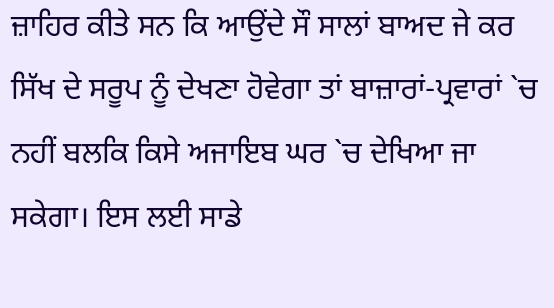ਜ਼ਾਹਿਰ ਕੀਤੇ ਸਨ ਕਿ ਆਉਂਦੇ ਸੌ ਸਾਲਾਂ ਬਾਅਦ ਜੇ ਕਰ ਸਿੱਖ ਦੇ ਸਰੂਪ ਨੂੰ ਦੇਖਣਾ ਹੋਵੇਗਾ ਤਾਂ ਬਾਜ਼ਾਰਾਂ-ਪ੍ਰਵਾਰਾਂ `ਚ ਨਹੀਂ ਬਲਕਿ ਕਿਸੇ ਅਜਾਇਬ ਘਰ `ਚ ਦੇਖਿਆ ਜਾ ਸਕੇਗਾ। ਇਸ ਲਈ ਸਾਡੇ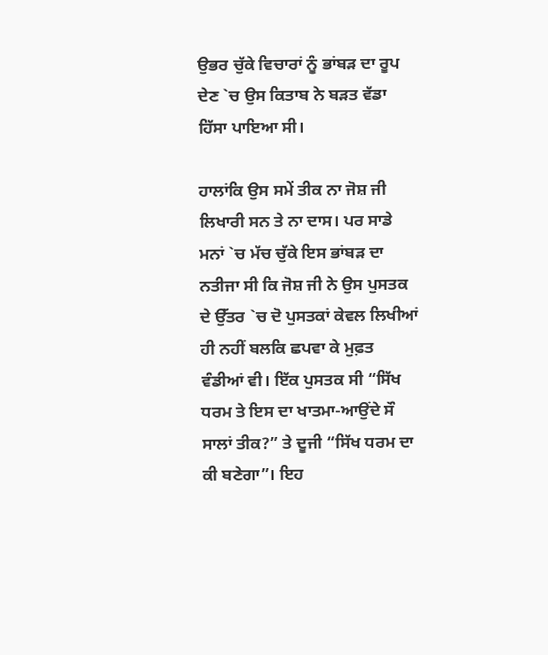ਉਭਰ ਚੁੱਕੇ ਵਿਚਾਰਾਂ ਨੂੰ ਭਾਂਬੜ ਦਾ ਰੂਪ ਦੇਣ `ਚ ਉਸ ਕਿਤਾਬ ਨੇ ਬੜਤ ਵੱਡਾ ਹਿੱਸਾ ਪਾਇਆ ਸੀ।

ਹਾਲਾਂਕਿ ਉਸ ਸਮੇਂ ਤੀਕ ਨਾ ਜੋਸ਼ ਜੀ ਲਿਖਾਰੀ ਸਨ ਤੇ ਨਾ ਦਾਸ। ਪਰ ਸਾਡੇ ਮਨਾਂ `ਚ ਮੱਚ ਚੁੱਕੇ ਇਸ ਭਾਂਬੜ ਦਾ ਨਤੀਜਾ ਸੀ ਕਿ ਜੋਸ਼ ਜੀ ਨੇ ਉਸ ਪੁਸਤਕ ਦੇ ਉੱਤਰ `ਚ ਦੋ ਪੁਸਤਕਾਂ ਕੇਵਲ ਲਿਖੀਆਂ ਹੀ ਨਹੀਂ ਬਲਕਿ ਛਪਵਾ ਕੇ ਮੁਫ਼ਤ ਵੰਡੀਆਂ ਵੀ। ਇੱਕ ਪੁਸਤਕ ਸੀ “ਸਿੱਖ ਧਰਮ ਤੇ ਇਸ ਦਾ ਖਾਤਮਾ-ਆਉਂਦੇ ਸੌ ਸਾਲਾਂ ਤੀਕ?” ਤੇ ਦੂਜੀ “ਸਿੱਖ ਧਰਮ ਦਾ ਕੀ ਬਣੇਗਾ”। ਇਹ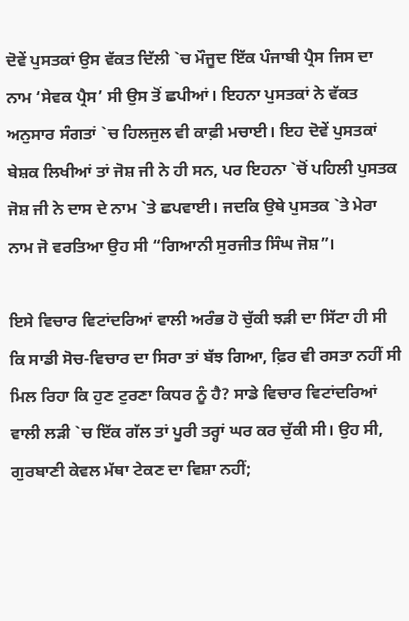ਦੋਵੇਂ ਪੁਸਤਕਾਂ ਉਸ ਵੱਕਤ ਦਿੱਲੀ `ਚ ਮੌਜੂਦ ਇੱਕ ਪੰਜਾਬੀ ਪ੍ਰੈਸ ਜਿਸ ਦਾ ਨਾਮ ‘ਸੇਵਕ ਪ੍ਰੈਸ’ ਸੀ ਉਸ ਤੋਂ ਛਪੀਆਂ। ਇਹਨਾ ਪੁਸਤਕਾਂ ਨੇ ਵੱਕਤ ਅਨੁਸਾਰ ਸੰਗਤਾਂ `ਚ ਹਿਲਜੁਲ ਵੀ ਕਾਫ਼ੀ ਮਚਾਈ। ਇਹ ਦੋਵੇਂ ਪੁਸਤਕਾਂ ਬੇਸ਼ਕ ਲਿਖੀਆਂ ਤਾਂ ਜੋਸ਼ ਜੀ ਨੇ ਹੀ ਸਨ, ਪਰ ਇਹਨਾ `ਚੋਂ ਪਹਿਲੀ ਪੁਸਤਕ ਜੋਸ਼ ਜੀ ਨੇ ਦਾਸ ਦੇ ਨਾਮ `ਤੇ ਛਪਵਾਈ। ਜਦਕਿ ਉਥੇ ਪੁਸਤਕ `ਤੇ ਮੇਰਾ ਨਾਮ ਜੋ ਵਰਤਿਆ ਉਹ ਸੀ “ਗਿਆਨੀ ਸੁਰਜੀਤ ਸਿੰਘ ਜੋਸ਼”।

ਇਸੇ ਵਿਚਾਰ ਵਿਟਾਂਦਰਿਆਂ ਵਾਲੀ ਅਰੰਭ ਹੋ ਚੁੱਕੀ ਝੜੀ ਦਾ ਸਿੱਟਾ ਹੀ ਸੀ ਕਿ ਸਾਡੀ ਸੋਚ-ਵਿਚਾਰ ਦਾ ਸਿਰਾ ਤਾਂ ਬੱਝ ਗਿਆ, ਫ਼ਿਰ ਵੀ ਰਸਤਾ ਨਹੀਂ ਸੀ ਮਿਲ ਰਿਹਾ ਕਿ ਹੁਣ ਟੁਰਣਾ ਕਿਧਰ ਨੂੰ ਹੈ? ਸਾਡੇ ਵਿਚਾਰ ਵਿਟਾਂਦਰਿਆਂ ਵਾਲੀ ਲੜੀ `ਚ ਇੱਕ ਗੱਲ ਤਾਂ ਪੂਰੀ ਤਰ੍ਹਾਂ ਘਰ ਕਰ ਚੁੱਕੀ ਸੀ। ਉਹ ਸੀ, ਗੁਰਬਾਣੀ ਕੇਵਲ ਮੱਥਾ ਟੇਕਣ ਦਾ ਵਿਸ਼ਾ ਨਹੀਂ;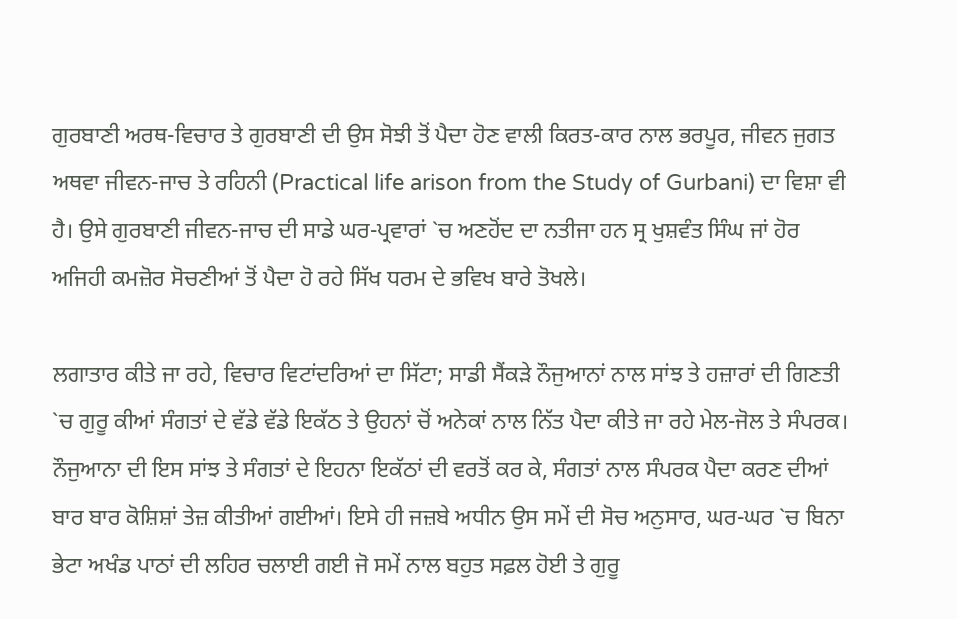ਗੁਰਬਾਣੀ ਅਰਥ-ਵਿਚਾਰ ਤੇ ਗੁਰਬਾਣੀ ਦੀ ਉਸ ਸੋਝੀ ਤੋਂ ਪੈਦਾ ਹੋਣ ਵਾਲੀ ਕਿਰਤ-ਕਾਰ ਨਾਲ ਭਰਪੂਰ, ਜੀਵਨ ਜੁਗਤ ਅਥਵਾ ਜੀਵਨ-ਜਾਚ ਤੇ ਰਹਿਨੀ (Practical life arison from the Study of Gurbani) ਦਾ ਵਿਸ਼ਾ ਵੀ ਹੈ। ਉਸੇ ਗੁਰਬਾਣੀ ਜੀਵਨ-ਜਾਚ ਦੀ ਸਾਡੇ ਘਰ-ਪ੍ਰਵਾਰਾਂ `ਚ ਅਣਹੋਂਦ ਦਾ ਨਤੀਜਾ ਹਨ ਸ੍ਰ ਖੁਸ਼ਵੰਤ ਸਿੰਘ ਜਾਂ ਹੋਰ ਅਜਿਹੀ ਕਮਜ਼ੋਰ ਸੋਚਣੀਆਂ ਤੋਂ ਪੈਦਾ ਹੋ ਰਹੇ ਸਿੱਖ ਧਰਮ ਦੇ ਭਵਿਖ ਬਾਰੇ ਤੋਖਲੇ।

ਲਗਾਤਾਰ ਕੀਤੇ ਜਾ ਰਹੇ, ਵਿਚਾਰ ਵਿਟਾਂਦਰਿਆਂ ਦਾ ਸਿੱਟਾ; ਸਾਡੀ ਸੈਂਕੜੇ ਨੌਜੁਆਨਾਂ ਨਾਲ ਸਾਂਝ ਤੇ ਹਜ਼ਾਰਾਂ ਦੀ ਗਿਣਤੀ `ਚ ਗੁਰੂ ਕੀਆਂ ਸੰਗਤਾਂ ਦੇ ਵੱਡੇ ਵੱਡੇ ਇਕੱਠ ਤੇ ਉਹਨਾਂ ਚੋਂ ਅਨੇਕਾਂ ਨਾਲ ਨਿੱਤ ਪੈਦਾ ਕੀਤੇ ਜਾ ਰਹੇ ਮੇਲ-ਜੋਲ ਤੇ ਸੰਪਰਕ। ਨੌਜੁਆਨਾ ਦੀ ਇਸ ਸਾਂਝ ਤੇ ਸੰਗਤਾਂ ਦੇ ਇਹਨਾ ਇਕੱਠਾਂ ਦੀ ਵਰਤੋਂ ਕਰ ਕੇ, ਸੰਗਤਾਂ ਨਾਲ ਸੰਪਰਕ ਪੈਦਾ ਕਰਣ ਦੀਆਂ ਬਾਰ ਬਾਰ ਕੋਸ਼ਿਸ਼ਾਂ ਤੇਜ਼ ਕੀਤੀਆਂ ਗਈਆਂ। ਇਸੇ ਹੀ ਜਜ਼ਬੇ ਅਧੀਨ ਉਸ ਸਮੇਂ ਦੀ ਸੋਚ ਅਨੁਸਾਰ, ਘਰ-ਘਰ `ਚ ਬਿਨਾ ਭੇਟਾ ਅਖੰਡ ਪਾਠਾਂ ਦੀ ਲਹਿਰ ਚਲਾਈ ਗਈ ਜੋ ਸਮੇਂ ਨਾਲ ਬਹੁਤ ਸਫ਼ਲ ਹੋਈ ਤੇ ਗੁਰੂ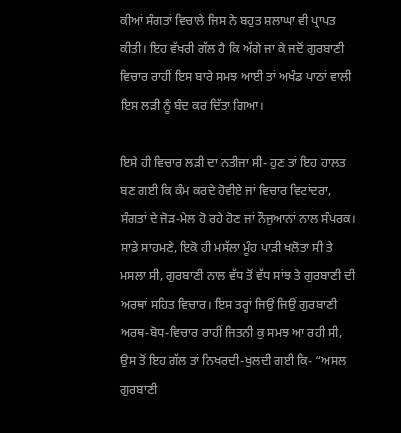ਕੀਆਂ ਸੰਗਤਾਂ ਵਿਚਾਲੇ ਜਿਸ ਨੇ ਬਹੁਤ ਸ਼ਲਾਘਾ ਵੀ ਪ੍ਰਾਪਤ ਕੀਤੀ। ਇਹ ਵੱਖਰੀ ਗੱਲ ਹੈ ਕਿ ਅੱਗੇ ਜਾ ਕੇ ਜਦੋਂ ਗੁਰਬਾਣੀ ਵਿਚਾਰ ਰਾਹੀਂ ਇਸ ਬਾਰੇ ਸਮਝ ਆਈ ਤਾਂ ਅਖੰਡ ਪਾਠਾਂ ਵਾਲੀ ਇਸ ਲੜੀ ਨੂੰ ਬੰਦ ਕਰ ਦਿੱਤਾ ਗਿਆ।

ਇਸੇ ਹੀ ਵਿਚਾਰ ਲੜੀ ਦਾ ਨਤੀਜਾ ਸੀ- ਹੁਣ ਤਾਂ ਇਹ ਹਾਲਤ ਬਣ ਗਈ ਕਿ ਕੰਮ ਕਰਦੇ ਹੋਵੀਏ ਜਾਂ ਵਿਚਾਰ ਵਿਟਾਂਦਰਾ, ਸੰਗਤਾਂ ਦੇ ਜੋੜ-ਮੇਲ ਹੋ ਰਹੇ ਹੋਣ ਜਾਂ ਨੌਜੁਆਨਾਂ ਨਾਲ ਸੰਪਰਕ। ਸਾਡੇ ਸਾਹਮਣੇ, ਇਕੋ ਹੀ ਮਸੱਲਾ ਮੂੰਹ ਪਾੜੀ ਖਲੋਤਾ ਸੀ ਤੇ ਮਸਲਾ ਸੀ, ਗੁਰਬਾਣੀ ਨਾਲ ਵੱਧ ਤੋਂ ਵੱਧ ਸਾਂਝ ਤੇ ਗੁਰਬਾਣੀ ਦੀ ਅਰਥਾਂ ਸਹਿਤ ਵਿਚਾਰ। ਇਸ ਤਰ੍ਹਾਂ ਜਿਉਂ ਜਿਉਂ ਗੁਰਬਾਣੀ ਅਰਥ-ਬੋਧ-ਵਿਚਾਰ ਰਾਹੀਂ ਜਿਤਨੀ ਕੁ ਸਮਝ ਆ ਰਹੀ ਸੀ, ਉਸ ਤੋਂ ਇਹ ਗੱਲ ਤਾਂ ਨਿਖਰਦੀ-ਖੁਲਦੀ ਗਈ ਕਿ- “ਅਸਲ ਗੁਰਬਾਣੀ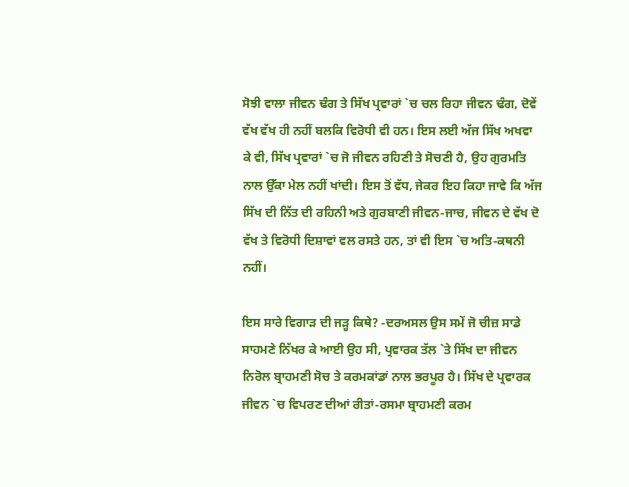ਸੋਝੀ ਵਾਲਾ ਜੀਵਨ ਢੰਗ ਤੇ ਸਿੱਖ ਪ੍ਰਵਾਰਾਂ `ਚ ਚਲ ਰਿਹਾ ਜੀਵਨ ਢੰਗ, ਦੋਵੇਂ ਵੱਖ ਵੱਖ ਹੀ ਨਹੀਂ ਬਲਕਿ ਵਿਰੋਧੀ ਵੀ ਹਨ। ਇਸ ਲਈ ਅੱਜ ਸਿੱਖ ਅਖਵਾ ਕੇ ਵੀ, ਸਿੱਖ ਪ੍ਰਵਾਰਾਂ `ਚ ਜੋ ਜੀਵਨ ਰਹਿਣੀ ਤੇ ਸੋਚਣੀ ਹੈ, ਉਹ ਗੁਰਮਤਿ ਨਾਲ ਉੱਕਾ ਮੇਲ ਨਹੀਂ ਖਾਂਦੀ। ਇਸ ਤੋਂ ਵੱਧ, ਜੇਕਰ ਇਹ ਕਿਹਾ ਜਾਵੇ ਕਿ ਅੱਜ ਸਿੱਖ ਦੀ ਨਿੱਤ ਦੀ ਰਹਿਨੀ ਅਤੇ ਗੁਰਬਾਣੀ ਜੀਵਨ-ਜਾਚ, ਜੀਵਨ ਦੇ ਵੱਖ ਦੋ ਵੱਖ ਤੇ ਵਿਰੋਧੀ ਦਿਸ਼ਾਵਾਂ ਵਲ ਰਸਤੇ ਹਨ, ਤਾਂ ਵੀ ਇਸ `ਚ ਅਤਿ-ਕਥਨੀ ਨਹੀਂ।

ਇਸ ਸਾਰੇ ਵਿਗਾੜ ਦੀ ਜੜ੍ਹ ਕਿਥੇ? -ਦਰਅਸਲ ਉਸ ਸਮੇਂ ਜੋ ਚੀਜ਼ ਸਾਡੇ ਸਾਹਮਣੇ ਨਿੱਖਰ ਕੇ ਆਈ ਉਹ ਸੀ, ਪ੍ਰਵਾਰਕ ਤੱਲ `ਤੇ ਸਿੱਖ ਦਾ ਜੀਵਨ ਨਿਰੋਲ ਬ੍ਰਾਹਮਣੀ ਸੋਚ ਤੇ ਕਰਮਕਾਂਡਾਂ ਨਾਲ ਭਰਪੂਰ ਹੈ। ਸਿੱਖ ਦੇ ਪ੍ਰਵਾਰਕ ਜੀਵਨ `ਚ ਵਿਪਰਣ ਦੀਆਂ ਰੀਤਾਂ-ਰਸਮਾ ਬ੍ਰਾਹਮਣੀ ਕਰਮ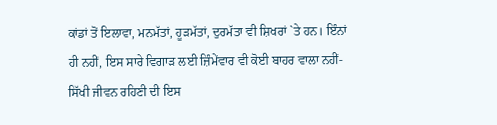ਕਾਂਡਾਂ ਤੋਂ ਇਲਾਵਾ, ਮਨਮੱਤਾਂ, ਹੂੜਮੱਤਾਂ, ਦੁਰਮੱਤਾ ਵੀ ਸ਼ਿਖਰਾਂ `ਤੇ ਹਨ। ਇੰਨਾਂ ਹੀ ਨਹੀਂ, ਇਸ ਸਾਰੇ ਵਿਗਾੜ ਲਈ ਜ਼ਿੰਮੇਂਵਾਰ ਵੀ ਕੋਈ ਬਾਹਰ ਵਾਲਾ ਨਹੀਂ-ਸਿੱਖੀ ਜੀਵਨ ਰਹਿਣੀ ਦੀ ਇਸ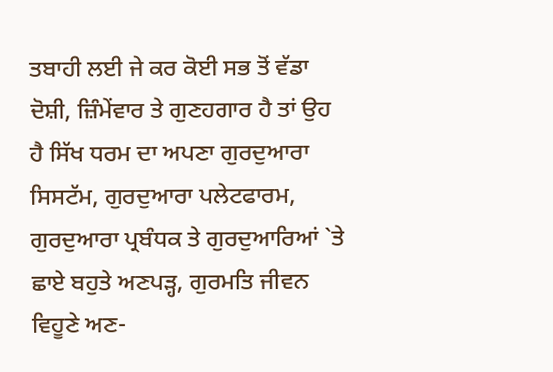ਤਬਾਹੀ ਲਈ ਜੇ ਕਰ ਕੋਈ ਸਭ ਤੋਂ ਵੱਡਾ ਦੋਸ਼ੀ, ਜ਼ਿੰਮੇਂਵਾਰ ਤੇ ਗੁਣਹਗਾਰ ਹੈ ਤਾਂ ਉਹ ਹੈ ਸਿੱਖ ਧਰਮ ਦਾ ਅਪਣਾ ਗੁਰਦੁਆਰਾ ਸਿਸਟੱਮ, ਗੁਰਦੁਆਰਾ ਪਲੇਟਫਾਰਮ, ਗੁਰਦੁਆਰਾ ਪ੍ਰਬੰਧਕ ਤੇ ਗੁਰਦੁਆਰਿਆਂ `ਤੇ ਛਾਏ ਬਹੁਤੇ ਅਣਪੜ੍ਹ, ਗੁਰਮਤਿ ਜੀਵਨ ਵਿਹੂਣੇ ਅਣ-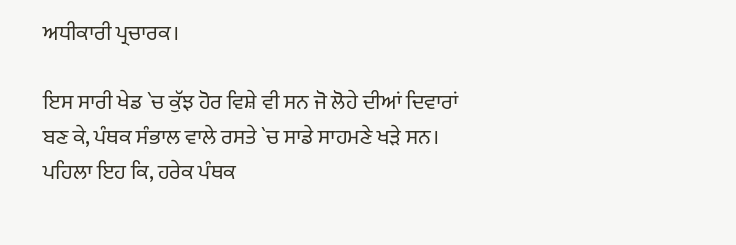ਅਧੀਕਾਰੀ ਪ੍ਰਚਾਰਕ।

ਇਸ ਸਾਰੀ ਖੇਡ `ਚ ਕੁੱਝ ਹੋਰ ਵਿਸ਼ੇ ਵੀ ਸਨ ਜੋ ਲੋਹੇ ਦੀਆਂ ਦਿਵਾਰਾਂ ਬਣ ਕੇ, ਪੰਥਕ ਸੰਭਾਲ ਵਾਲੇ ਰਸਤੇ `ਚ ਸਾਡੇ ਸਾਹਮਣੇ ਖੜੇ ਸਨ। ਪਹਿਲਾ ਇਹ ਕਿ, ਹਰੇਕ ਪੰਥਕ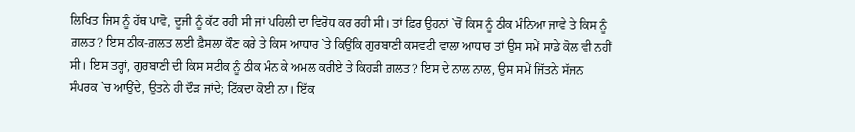ਲਿਖਿਤ ਜਿਸ ਨੂੰ ਹੱਥ ਪਾਵੋ, ਦੂਜੀ ਨੂੰ ਕੱਟ ਰਹੀ ਸੀ ਜਾਂ ਪਹਿਲੀ ਦਾ ਵਿਰੋਧ ਕਰ ਰਹੀ ਸੀ। ਤਾਂ ਫ਼ਿਰ ਉਹਨਾਂ `ਚੋਂ ਕਿਸ ਨੂੰ ਠੀਕ ਮੰਨਿਆ ਜਾਵੇ ਤੇ ਕਿਸ ਨੂੰ ਗ਼ਲਤ? ਇਸ ਠੀਕ-ਗ਼ਲਤ ਲਈ ਫ਼ੈਸਲਾ ਕੌਣ ਕਰੇ ਤੇ ਕਿਸ ਆਧਾਰ `ਤੇ ਕਿਉਂਕਿ ਗੁਰਬਾਣੀ ਕਸਵਟੀ ਵਾਲਾ ਆਧਾਰ ਤਾਂ ਉਸ ਸਮੇਂ ਸਾਡੇ ਕੋਲ ਵੀ ਨਹੀਂ ਸੀ। ਇਸ ਤਰ੍ਹਾਂ, ਗੁਰਬਾਣੀ ਦੀ ਕਿਸ ਸਟੀਕ ਨੂੰ ਠੀਕ ਮੰਨ ਕੇ ਅਮਲ ਕਰੀਏ ਤੇ ਕਿਹੜੀ ਗ਼ਲਤ? ਇਸ ਦੇ ਨਾਲ ਨਾਲ, ਉਸ ਸਮੇਂ ਜਿੱਤਨੇ ਸੱਜਨ ਸੰਪਰਕ `ਚ ਆਉਂਦੇ, ਉਤਨੇ ਹੀ ਦੌੜ ਜਾਂਦੇ; ਟਿੱਕਦਾ ਕੋਈ ਨਾ। ਇੱਕ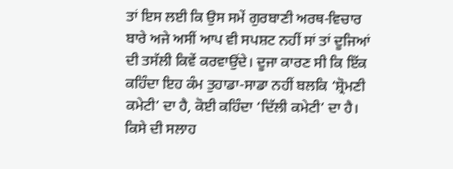ਤਾਂ ਇਸ ਲਈ ਕਿ ਉਸ ਸਮੇਂ ਗੁਰਬਾਣੀ ਅਰਥ-ਵਿਚਾਰ ਬਾਰੇ ਅਜੇ ਅਸੀਂ ਆਪ ਵੀ ਸਪਸ਼ਟ ਨਹੀਂ ਸਾਂ ਤਾਂ ਦੂਜਿਆਂ ਦੀ ਤਸੱਲੀ ਕਿਵੇਂ ਕਰਵਾਉਂਦੇ। ਦੂਜਾ ਕਾਰਣ ਸੀ ਕਿ ਇੱਕ ਕਹਿੰਦਾ ਇਹ ਕੰਮ ਤੁਹਾਡਾ-ਸਾਡਾ ਨਹੀਂ ਬਲਕਿ ‘ਸ਼੍ਰੋਮਣੀ ਕਮੇਟੀ’ ਦਾ ਹੈ, ਕੋਈ ਕਹਿੰਦਾ ‘ਦਿੱਲੀ ਕਮੇਟੀ’ ਦਾ ਹੈ। ਕਿਸੇ ਦੀ ਸਲਾਹ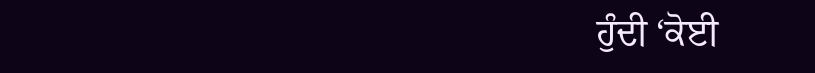ਹੁੰਦੀ ‘ਕੋਈ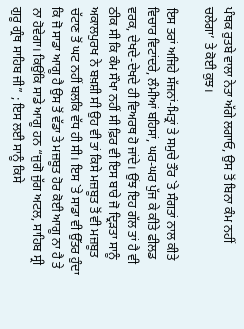ਪੰਥਕ ਰੁਤਬੇ ਵਾਲਾ ਨੇਤਾ ਅੱਗੇ ਲਗਾਓ, ਉਸ ਤੋਂ ਬਿਨਾ ਕੰਮ ਨਹੀਂ ਚਲੇਗਾ’ ਤੇ ਕੋਈ ਕੁਝ।

ਇਸ ਤਰਾਂ ਅਜਿਹੇ ਸੱਜਨਾਂ-ਮਿਤ੍ਰਾਂ ਤੇ ਸਮੁਚੇ ਤੌਰ `ਤੇ ਸੰਗਤਾਂ ਨਾਲ ਕੀਤੇ ਵਿਚਾਰ ਵਿਟਾਂਦਰੇ, ਲੰਮੀਆਂ ਬਹਿਸਾਂ, ਘਰ-ਘਰ ਪੁੱਜ ਕੇ ਕੀਤੇ ਫੀਲਡ ਵਰਕ, ਦੇਖਦੇ-ਦੇਖਦੇ ਹੀ ਵਿਅਰਥ ਹੋ ਜਾਂਦੇ। ਉਂਝ ਇਹ ਗੱਲ ਤਾਂ ਹੈ ਵੀ ਠੀਕ ਸੀ ਕਿ ਕੰਮ ਸੌਖਾ ਨਹੀਂ ਸੀ ਫ਼ਿਰ ਵੀ ਇਸ ਬਾਰੇ ਜੋ ਦ੍ਰਿੜਤਾ ਸਾਨੂੰ ਅਕਾਲਪੁਰਖ ਨੇ ਬਖ਼ਸ਼ੀ ਸੀ ਉਹ ਵੀ ਤਾਂ ਕਿਸੇ ਮਜ਼ਬੂਤ ਤੋਂ ਵੀ ਮਜ਼ਬੂਤ ਚੱਟਾਣ ਤੋਂ ਘਟ ਨਹੀਂ ਬਲਕਿ ਵੱਧ ਹੀ ਸੀ। ਇਸ `ਤੇ ਸਾਡਾ ਵੀ ਉੱਤਰ ਹੁੰਦਾ ਕਿ ਜੋ ਸਾਡਾ ਆਗੂ ਹੈ ਉਸ ਤੋਂ ਵੱਡਾ ਤੇ ਮਜ਼ਬੂਤ ਹੋਰ ਕੋਈ ਆਗੂ ਨਾ ਹੈ ਤੇ ਨਾ ਹੋਵੇਗਾ। ਕਿਉਂਕਿ ਸਾਡੇ ਆਗੂ ਹਨ “ਜੁਗੋ ਜੁੱਗ ਅਟਲ, ਸਾਹਿਬ ਸ੍ਰੀ ਗੁਰੂ ਗ੍ਰੰਥ ਸਾਹਿਬ ਜੀ” ; ਇਸ ਲਈ ਸਾਨੂੰ ਕਿਸੇ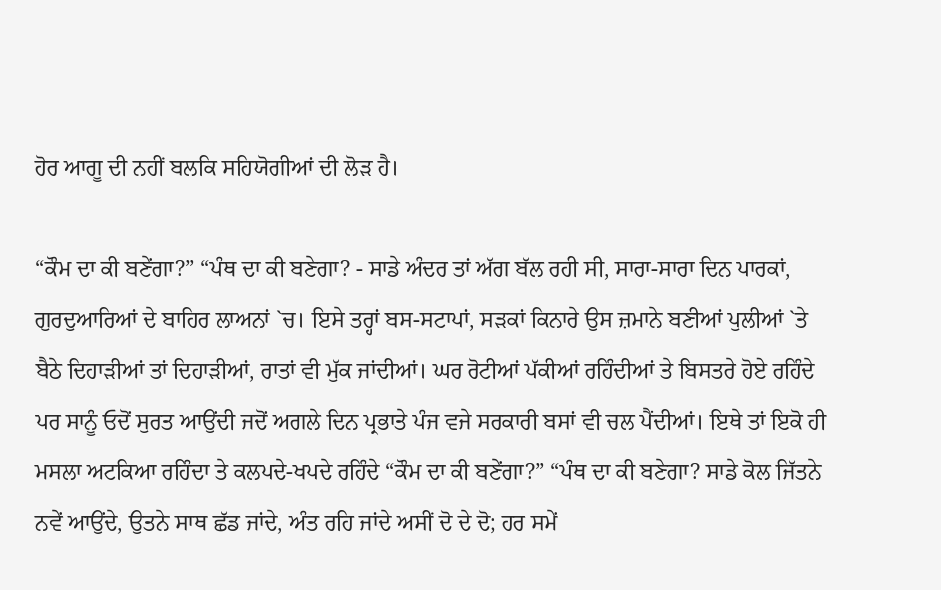ਹੋਰ ਆਗੂ ਦੀ ਨਹੀਂ ਬਲਕਿ ਸਹਿਯੋਗੀਆਂ ਦੀ ਲੋੜ ਹੈ।

“ਕੌਮ ਦਾ ਕੀ ਬਣੇਂਗਾ?” “ਪੰਥ ਦਾ ਕੀ ਬਣੇਗਾ? - ਸਾਡੇ ਅੰਦਰ ਤਾਂ ਅੱਗ ਬੱਲ ਰਹੀ ਸੀ, ਸਾਰਾ-ਸਾਰਾ ਦਿਨ ਪਾਰਕਾਂ, ਗੁਰਦੁਆਰਿਆਂ ਦੇ ਬਾਹਿਰ ਲਾਅਨਾਂ `ਚ। ਇਸੇ ਤਰ੍ਹਾਂ ਬਸ-ਸਟਾਪਾਂ, ਸੜਕਾਂ ਕਿਨਾਰੇ ਉਸ ਜ਼ਮਾਨੇ ਬਣੀਆਂ ਪੁਲੀਆਂ `ਤੇ ਬੈਠੇ ਦਿਹਾੜੀਆਂ ਤਾਂ ਦਿਹਾੜੀਆਂ, ਰਾਤਾਂ ਵੀ ਮੁੱਕ ਜਾਂਦੀਆਂ। ਘਰ ਰੋਟੀਆਂ ਪੱਕੀਆਂ ਰਹਿੰਦੀਆਂ ਤੇ ਬਿਸਤਰੇ ਹੋਏ ਰਹਿੰਦੇ ਪਰ ਸਾਨੂੰ ਓਦੋਂ ਸੁਰਤ ਆਉਂਦੀ ਜਦੋਂ ਅਗਲੇ ਦਿਨ ਪ੍ਰਭਾਤੇ ਪੰਜ ਵਜੇ ਸਰਕਾਰੀ ਬਸਾਂ ਵੀ ਚਲ ਪੈਂਦੀਆਂ। ਇਥੇ ਤਾਂ ਇਕੋ ਹੀ ਮਸਲਾ ਅਟਕਿਆ ਰਹਿੰਦਾ ਤੇ ਕਲਪਦੇ-ਖਪਦੇ ਰਹਿੰਦੇ “ਕੌਮ ਦਾ ਕੀ ਬਣੇਂਗਾ?” “ਪੰਥ ਦਾ ਕੀ ਬਣੇਗਾ? ਸਾਡੇ ਕੋਲ ਜਿੱਤਨੇ ਨਵੇਂ ਆਉਂਦੇ, ਉਤਨੇ ਸਾਥ ਛੱਡ ਜਾਂਦੇ, ਅੰਤ ਰਹਿ ਜਾਂਦੇ ਅਸੀਂ ਦੋ ਦੇ ਦੋ; ਹਰ ਸਮੇਂ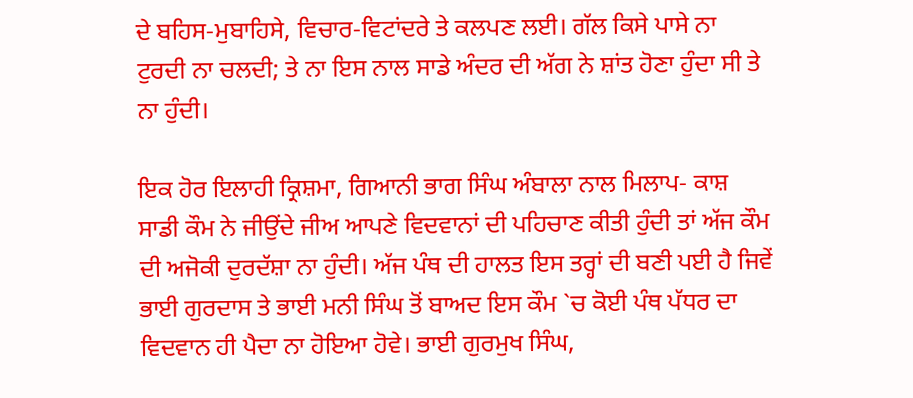ਦੇ ਬਹਿਸ-ਮੁਬਾਹਿਸੇ, ਵਿਚਾਰ-ਵਿਟਾਂਦਰੇ ਤੇ ਕਲਪਣ ਲਈ। ਗੱਲ ਕਿਸੇ ਪਾਸੇ ਨਾ ਟੁਰਦੀ ਨਾ ਚਲਦੀ; ਤੇ ਨਾ ਇਸ ਨਾਲ ਸਾਡੇ ਅੰਦਰ ਦੀ ਅੱਗ ਨੇ ਸ਼ਾਂਤ ਹੋਣਾ ਹੁੰਦਾ ਸੀ ਤੇ ਨਾ ਹੁੰਦੀ।

ਇਕ ਹੋਰ ਇਲਾਹੀ ਕ੍ਰਿਸ਼ਮਾ, ਗਿਆਨੀ ਭਾਗ ਸਿੰਘ ਅੰਬਾਲਾ ਨਾਲ ਮਿਲਾਪ- ਕਾਸ਼ ਸਾਡੀ ਕੌਮ ਨੇ ਜੀਉਂਦੇ ਜੀਅ ਆਪਣੇ ਵਿਦਵਾਨਾਂ ਦੀ ਪਹਿਚਾਣ ਕੀਤੀ ਹੁੰਦੀ ਤਾਂ ਅੱਜ ਕੌਮ ਦੀ ਅਜੋਕੀ ਦੁਰਦੱਸ਼ਾ ਨਾ ਹੁੰਦੀ। ਅੱਜ ਪੰਥ ਦੀ ਹਾਲਤ ਇਸ ਤਰ੍ਹਾਂ ਦੀ ਬਣੀ ਪਈ ਹੈ ਜਿਵੇਂ ਭਾਈ ਗੁਰਦਾਸ ਤੇ ਭਾਈ ਮਨੀ ਸਿੰਘ ਤੋਂ ਬਾਅਦ ਇਸ ਕੌਮ `ਚ ਕੋਈ ਪੰਥ ਪੱਧਰ ਦਾ ਵਿਦਵਾਨ ਹੀ ਪੈਦਾ ਨਾ ਹੋਇਆ ਹੋਵੇ। ਭਾਈ ਗੁਰਮੁਖ ਸਿੰਘ,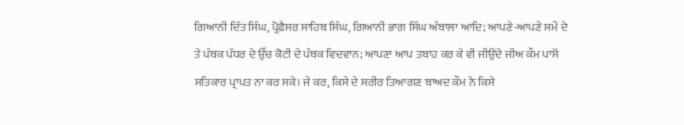ਗਿਆਨੀ ਦਿੱਤ ਸਿੰਘ, ਪ੍ਰੋਫ਼ੈਸਰ ਸਾਹਿਬ ਸਿੰਘ, ਗਿਆਨੀ ਭਾਗ ਸਿੰਘ ਅੰਬਾਲਾ ਆਦਿ; ਆਪਣੇ-ਆਪਣੇ ਸਮੇਂ ਦੇ ਤੇ ਪੰਥਕ ਪੱਧਰ ਦੇ ਉੱਚ ਕੋਟੀ ਦੇ ਪੰਥਕ ਵਿਦਵਾਨ; ਆਪਣਾ ਆਪ ਤਬਾਹ ਕਰ ਕੇ ਵੀ ਜੀਉਂਦੇ ਜੀਅ ਕੌਮ ਪਾਸੋਂ ਸਤਿਕਾਰ ਪ੍ਰਾਪਤ ਨਾ ਕਰ ਸਕੇ। ਜੇ ਕਰ, ਕਿਸੇ ਦੇ ਸਰੀਰ ਤਿਆਗਣ ਬਾਅਦ ਕੌਮ ਨੇ ਕਿਸੇ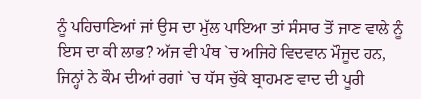ਨੂੰ ਪਹਿਚਾਣਿਆਂ ਜਾਂ ਉਸ ਦਾ ਮੁੱਲ ਪਾਇਆ ਤਾਂ ਸੰਸਾਰ ਤੋਂ ਜਾਣ ਵਾਲੇ ਨੂੰ ਇਸ ਦਾ ਕੀ ਲਾਭ? ਅੱਜ ਵੀ ਪੰਥ `ਚ ਅਜਿਹੇ ਵਿਦਵਾਨ ਮੌਜੂਦ ਹਨ, ਜਿਨ੍ਹਾਂ ਨੇ ਕੌਮ ਦੀਆਂ ਰਗਾਂ `ਚ ਧੱਸ ਚੁੱਕੇ ਬ੍ਰਾਹਮਣ ਵਾਦ ਦੀ ਪੂਰੀ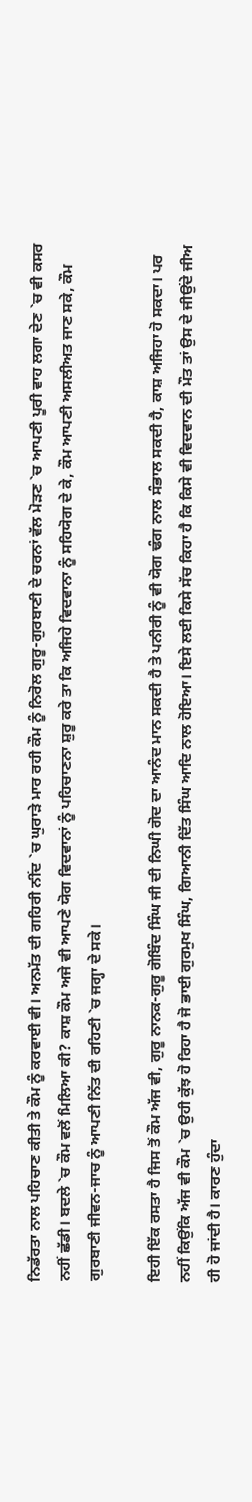ਨਿਡੱਰਤਾ ਨਾਲ ਪਹਿਚਾਣ ਕੀਤੀ ਤੇ ਕੌਮ ਨੂੰ ਕਰਵਾਈ ਵੀ। ਅਨਮੱਤ ਦੀ ਗਹਿਰੀ ਨੀਂਦ `ਚ ਘੁਰਾੜੇ ਮਾਰ ਰਹੀ ਕੌਮ ਨੂੰ ਨਿਰੋਲ ਗੁਰੂ-ਗੁਰਬਾਣੀ ਦੇ ਚਰਨਾਂ ਵੱਲ ਮੋੜਣ `ਚ ਆਪਣੀ ਪੂਰੀ ਵਾਹ ਲਗਾ ਦੇਣ `ਚ ਵੀ ਕਸਰ ਨਹੀਂ ਛੱਡੀ। ਬਦਲੇ `ਚ ਕੌਮ ਵਲੋਂ ਮਿਲਿਆ ਕੀ? ਕਾਸ਼ ਕੌਮ ਅਜੇ ਵੀ ਆਪਣੇ ਯੋਗ ਵਿਦਵਾਨਾਂ ਨੂੰ ਪਹਿਚਾਣਨਾ ਸ਼ੁਰੂ ਕਰੇ ਤਾ ਕਿ ਅਜਿਹੇ ਵਿਦਵਾਨਾ ਨੂੰ ਸਹਿਯੋਗ ਦੇ ਕੇ, ਕੌਮ ਆਪਣੀ ਅਸਲੀਅਤ ਜਾਣ ਸਕੇ, ਕੌਮ ਗੁਰਬਾਣੀ ਜੀਵਨ-ਜਾਚ ਨੂੰ ਆਪਣੀ ਨਿੱਤ ਦੀ ਰਹਿਣੀ `ਚ ਜਗ੍ਹਾ ਦੇ ਸਕੇ।

ਇਹੀ ਇੱਕ ਰਸਤਾ ਹੈ ਜਿਸ ਤੋਂ ਕੌਮ ਅੱਜ ਵੀ, ਗੁਰੂ ਨਾਨਕ-ਗੁਰੂ ਗੋਬਿੰਦ ਸਿੰਘ ਜੀ ਦੀ ਨਿਘੀ ਗੋਦ ਦਾ ਆਨੰਦ ਮਾਨ ਸਕਦੀ ਹੈ ਤੇ ਪਨੀਰੀ ਨੂੰ ਵੀ ਯੋਗ ਢੰਗ ਨਾਲ ਸੰਭਾਲ ਸਕਦੀ ਹੈ, ਕਾਸ਼ ਅਜਿਹਾ ਹੋ ਸਕਦਾ। ਪਰ ਨਹੀਂ ਕਿਉਂਕਿ ਅੱਜ ਵੀ ਕੌਮ `ਚ ਉਹੀ ਕੁੱਝ ਹੋ ਰਿਹਾ ਹੈ ਜੋ ਭਾਈ ਗੁਰਮੁਖ ਸਿੰਘ, ਗਿਆਨੀ ਦਿੱਤ ਸਿੰਘ ਆਦਿ ਨਾਲ ਹੋਇਆ। ਇਸੇ ਲਈ ਕਿਸੇ ਸੱਚ ਕਿਹਾ ਹੈ ਕਿ ਕਿਸੇ ਵੀ ਵਿਦਵਾਨ ਦੀ ਮੌਤ ਤਾਂ ਉਸ ਦੇ ਜੀਉਂਦੇ ਜੀਅ ਹੀ ਹੋ ਜਾਂਦੀ ਹੈ। ਕਾਰਣ ਹੁੰਦਾ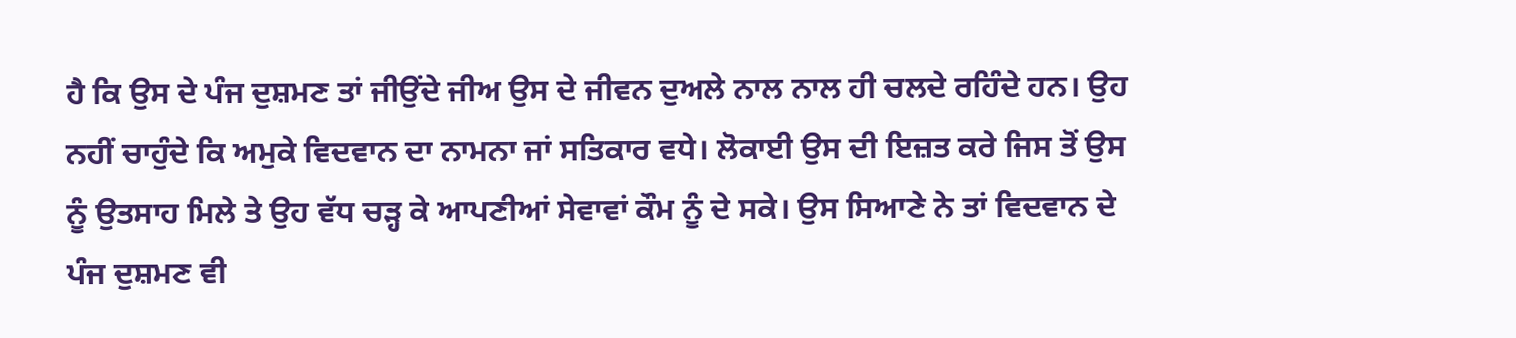ਹੈ ਕਿ ਉਸ ਦੇ ਪੰਜ ਦੁਸ਼ਮਣ ਤਾਂ ਜੀਉਂਦੇ ਜੀਅ ਉਸ ਦੇ ਜੀਵਨ ਦੁਅਲੇ ਨਾਲ ਨਾਲ ਹੀ ਚਲਦੇ ਰਹਿੰਦੇ ਹਨ। ਉਹ ਨਹੀਂ ਚਾਹੁੰਦੇ ਕਿ ਅਮੁਕੇ ਵਿਦਵਾਨ ਦਾ ਨਾਮਨਾ ਜਾਂ ਸਤਿਕਾਰ ਵਧੇ। ਲੋਕਾਈ ਉਸ ਦੀ ਇਜ਼ਤ ਕਰੇ ਜਿਸ ਤੋਂ ਉਸ ਨੂੰ ਉਤਸਾਹ ਮਿਲੇ ਤੇ ਉਹ ਵੱਧ ਚੜ੍ਹ ਕੇ ਆਪਣੀਆਂ ਸੇਵਾਵਾਂ ਕੌਮ ਨੂੰ ਦੇ ਸਕੇ। ਉਸ ਸਿਆਣੇ ਨੇ ਤਾਂ ਵਿਦਵਾਨ ਦੇ ਪੰਜ ਦੁਸ਼ਮਣ ਵੀ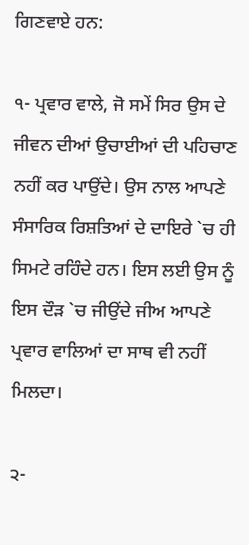ਗਿਣਵਾਏ ਹਨ:

੧- ਪ੍ਰਵਾਰ ਵਾਲੇ, ਜੋ ਸਮੇਂ ਸਿਰ ਉਸ ਦੇ ਜੀਵਨ ਦੀਆਂ ਉਚਾਈਆਂ ਦੀ ਪਹਿਚਾਣ ਨਹੀਂ ਕਰ ਪਾਉਂਦੇ। ਉਸ ਨਾਲ ਆਪਣੇ ਸੰਸਾਰਿਕ ਰਿਸ਼ਤਿਆਂ ਦੇ ਦਾਇਰੇ `ਚ ਹੀ ਸਿਮਟੇ ਰਹਿੰਦੇ ਹਨ। ਇਸ ਲਈ ਉਸ ਨੂੰ ਇਸ ਦੌੜ `ਚ ਜੀਉਂਦੇ ਜੀਅ ਆਪਣੇ ਪ੍ਰਵਾਰ ਵਾਲਿਆਂ ਦਾ ਸਾਥ ਵੀ ਨਹੀਂ ਮਿਲਦਾ।

੨-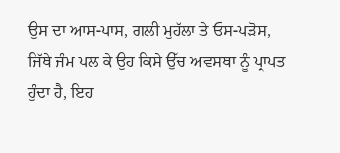ਉਸ ਦਾ ਆਸ-ਪਾਸ, ਗਲੀ ਮੁਹੱਲਾ ਤੇ ਓਸ-ਪੜੋਸ, ਜਿੱਥੇ ਜੰਮ ਪਲ ਕੇ ਉਹ ਕਿਸੇ ਉੱਚ ਅਵਸਥਾ ਨੂੰ ਪ੍ਰਾਪਤ ਹੁੰਦਾ ਹੈ, ਇਹ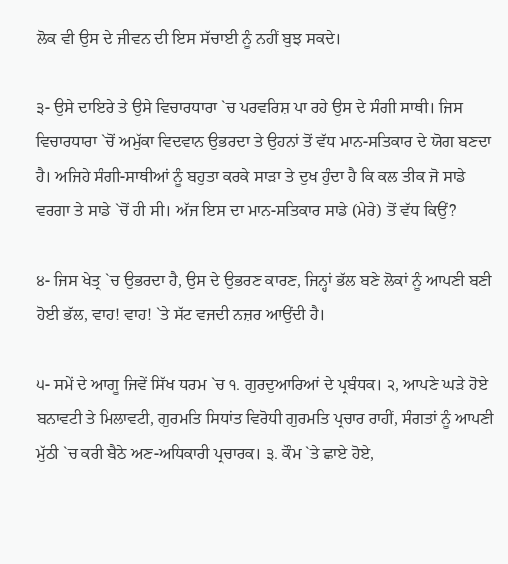ਲੋਕ ਵੀ ਉਸ ਦੇ ਜੀਵਨ ਦੀ ਇਸ ਸੱਚਾਈ ਨੂੰ ਨਹੀਂ ਬੁਝ ਸਕਦੇ।

੩- ਉਸੇ ਦਾਇਰੇ ਤੇ ਉਸੇ ਵਿਚਾਰਧਾਰਾ `ਚ ਪਰਵਰਿਸ਼ ਪਾ ਰਹੇ ਉਸ ਦੇ ਸੰਗੀ ਸਾਥੀ। ਜਿਸ ਵਿਚਾਰਧਾਰਾ `ਚੋਂ ਅਮੁੱਕਾ ਵਿਦਵਾਨ ਉਭਰਦਾ ਤੇ ਉਹਨਾਂ ਤੋਂ ਵੱਧ ਮਾਨ-ਸਤਿਕਾਰ ਦੇ ਯੋਗ ਬਣਦਾ ਹੈ। ਅਜਿਹੇ ਸੰਗੀ-ਸਾਥੀਆਂ ਨੂੰ ਬਹੁਤਾ ਕਰਕੇ ਸਾੜਾ ਤੇ ਦੁਖ ਹੁੰਦਾ ਹੈ ਕਿ ਕਲ ਤੀਕ ਜੋ ਸਾਡੇ ਵਰਗਾ ਤੇ ਸਾਡੇ `ਚੋਂ ਹੀ ਸੀ। ਅੱਜ ਇਸ ਦਾ ਮਾਨ-ਸਤਿਕਾਰ ਸਾਡੇ (ਮੇਰੇ) ਤੋਂ ਵੱਧ ਕਿਉਂ?

੪- ਜਿਸ ਖੇਤ੍ਰ `ਚ ਉਭਰਦਾ ਹੈ, ਉਸ ਦੇ ਉਭਰਣ ਕਾਰਣ, ਜਿਨ੍ਹਾਂ ਭੱਲ ਬਣੇ ਲੋਕਾਂ ਨੂੰ ਆਪਣੀ ਬਣੀ ਹੋਈ ਭੱਲ, ਵਾਹ! ਵਾਹ! `ਤੇ ਸੱਟ ਵਜਦੀ ਨਜ਼ਰ ਆਉਂਦੀ ਹੈ।

੫- ਸਮੇਂ ਦੇ ਆਗੂ ਜਿਵੇਂ ਸਿੱਖ ਧਰਮ `ਚ ੧. ਗੁਰਦੁਆਰਿਆਂ ਦੇ ਪ੍ਰਬੰਧਕ। ੨, ਆਪਣੇ ਘੜੇ ਹੋਏ ਬਨਾਵਟੀ ਤੇ ਮਿਲਾਵਟੀ, ਗੁਰਮਤਿ ਸਿਧਾਂਤ ਵਿਰੋਧੀ ਗੁਰਮਤਿ ਪ੍ਰਚਾਰ ਰਾਹੀਂ, ਸੰਗਤਾਂ ਨੂੰ ਆਪਣੀ ਮੁੱਠੀ `ਚ ਕਰੀ ਬੈਠੇ ਅਣ-ਅਧਿਕਾਰੀ ਪ੍ਰਚਾਰਕ। ੩. ਕੌਮ `ਤੇ ਛਾਏ ਹੋਏ,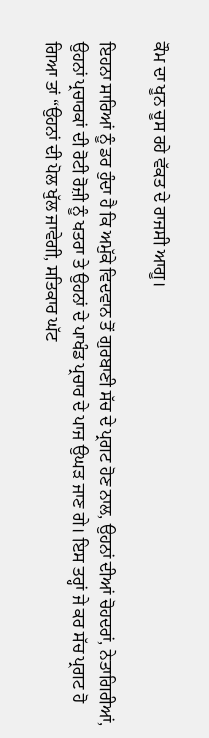ਕੌਮ ਦਾ ਖੂਨ ਚੂਸ ਰਹੇ ਵੱਕਤ ਦੇ ਰਾਜਸੀ ਆਗੂ।

ਇਹਨਾ ਸਾਰਿਆਂ ਨੂੰ ਡਰ ਹੁੰਦਾ ਹੈ ਕਿ ਅਮੁੱਕੇ ਵਿਦਵਾਨ ਤੋਂ ਗੁਰਬਾਣੀ ਸੱਚ ਦੇ ਪ੍ਰਗਟ ਹੋਣ ਨਾਲ, ਉਹਨਾਂ ਦੀਆਂ ਚੋਹਦਰਾਂ, ਨੇਤਾਗਿਰੀਆਂ, ਉਹਨਾਂ ਪ੍ਰਚਾਰਕਾਂ ਦੀ ਰੋਟੀ ਰੋਜ਼ੀ ਨੂੰ ਖਤਰਾ ਤੇ ਉਹਨਾਂ ਦੇ ਪਾਖੰਡ ਪ੍ਰਚਾਰ ਦੇ ਪਾਜ ਉਘੜ ਜਾਣ ਗੇ। ਇਸ ਤਰ੍ਹਾਂ ਜੇ ਕਰ ਸੱਚ ਪ੍ਰਗਟ ਹੋ ਗਿਆ ਤਾਂ “ਉਹਨਾਂ ਦੀ ਪੋਲ ਖੁੱਲ ਜਾਵੇਗੀ, ਸਤਿਕਾਰ ਘੱਟ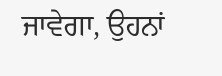ਜਾਵੇਗਾ, ਉਹਨਾਂ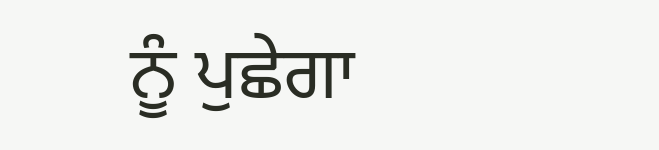ਨੂੰ ਪੁਛੇਗਾ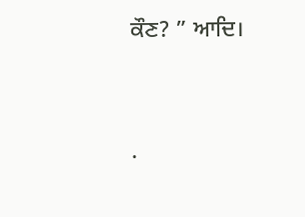ਕੌਣ? ” ਆਦਿ।




.